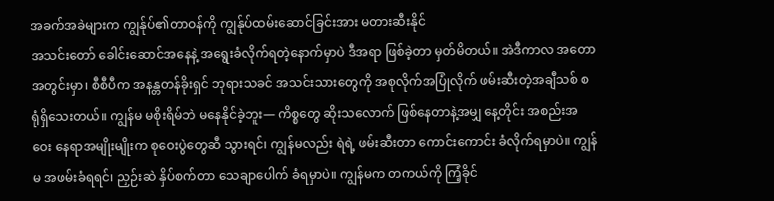အခက်အခဲများက ကျွန်ုပ်၏တာဝန်ကို ကျွန်ုပ်ထမ်းဆောင်ခြင်းအား မတားဆီးနိုင်
အသင်းတော် ခေါင်းဆောင်အနေနဲ့ အရွေးခံလိုက်ရတဲ့နောက်မှာပဲ ဒီအရာ ဖြစ်ခဲ့တာ မှတ်မိတယ်။ အဲဒီကာလ အတောအတွင်းမှာ၊ စီစီပီက အနန္တတန်ခိုးရှင် ဘုရားသခင် အသင်းသားတွေကို အစုလိုက်အပြုံလိုက် ဖမ်းဆီးတဲ့အချီသစ် စရုံရှိသေးတယ်။ ကျွန်မ မစိုးရိမ်ဘဲ မနေနိုင်ခဲ့ဘူး— ကိစ္စတွေ ဆိုးသလောက် ဖြစ်နေတာနဲ့အမျှ နေ့တိုင်း အစည်းအဝေး နေရာအမျိုးမျိုးက စုဝေးပွဲတွေဆီ သွားရင်၊ ကျွန်မလည်း ရဲရဲ့ ဖမ်းဆီးတာ ကောင်းကောင်း ခံလိုက်ရမှာပဲ။ ကျွန်မ အဖမ်းခံရရင်၊ ညှဉ်းဆဲ နှိပ်စက်တာ သေချာပေါက် ခံရမှာပဲ။ ကျွန်မက တကယ်ကို ကြံ့ခိုင်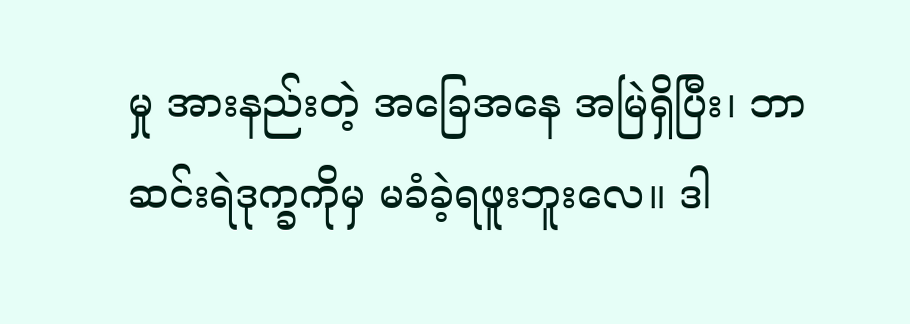မှု အားနည်းတဲ့ အခြေအနေ အမြဲရှိပြီး၊ ဘာဆင်းရဲဒုက္ခကိုမှ မခံခဲ့ရဖူးဘူးလေ။ ဒါ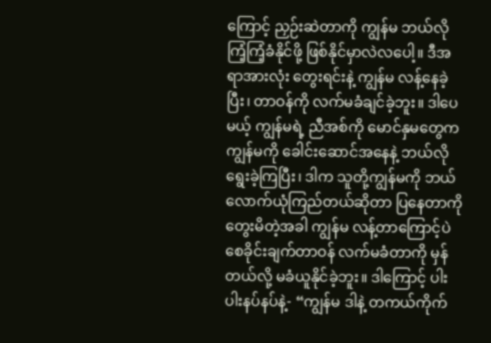ကြောင့် ညှဉ်းဆဲတာကို ကျွန်မ ဘယ်လို ကြံ့ကြံ့ခံနိုင်ဖို့ ဖြစ်နိုင်မှာလဲလပေါ့။ ဒီအရာအားလုံး တွေးရင်းနဲ့ ကျွန်မ လန့်နေခဲ့ပြီး၊ တာဝန်ကို လက်မခံချင်ခဲ့ဘူး။ ဒါပေမယ့် ကျွန်မရဲ့ ညီအစ်ကို မောင်နှမတွေက ကျွန်မကို ခေါင်းဆောင်အနေနဲ့ ဘယ်လိုရွေးခဲ့ကြပြီး၊ ဒါက သူတို့ကျွန်မကို ဘယ်လောက်ယုံကြည်တယ်ဆိုတာ ပြနေတာကို တွေးမိတဲ့အခါ ကျွန်မ လန့်တာကြောင့်ပဲ စေခိုင်းချက်တာဝန် လက်မခံတာကို မှန်တယ်လို့ မခံယူနိုင်ခဲ့ဘူး။ ဒါကြောင့် ပါးပါးနပ်နပ်နဲ့- “ကျွန်မ ဒါနဲ့ တကယ်ကိုက်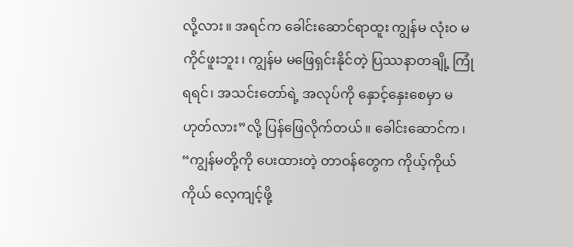လို့လား။ အရင်က ခေါင်းဆောင်ရာထူး ကျွန်မ လုံးဝ မကိုင်ဖူးဘူး၊ ကျွန်မ မဖြေရှင်းနိုင်တဲ့ ပြဿနာတချို့ ကြုံရရင်၊ အသင်းတော်ရဲ့ အလုပ်ကို နှောင့်နှေးစေမှာ မဟုတ်လား”လို့ ပြန်ဖြေလိုက်တယ်။ ခေါင်းဆောင်က၊ “ကျွန်မတို့ကို ပေးထားတဲ့ တာဝန်တွေက ကိုယ့်ကိုယ်ကိုယ် လေ့ကျင့်ဖို့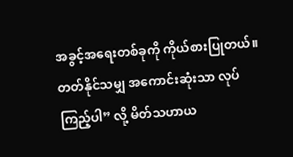အခွင့်အရေးတစ်ခုကို ကိုယ်စားပြုတယ်။ တတ်နိုင်သမျှ အကောင်းဆုံးသာ လုပ်ကြည့်ပါ” လို့ မိတ်သဟာယ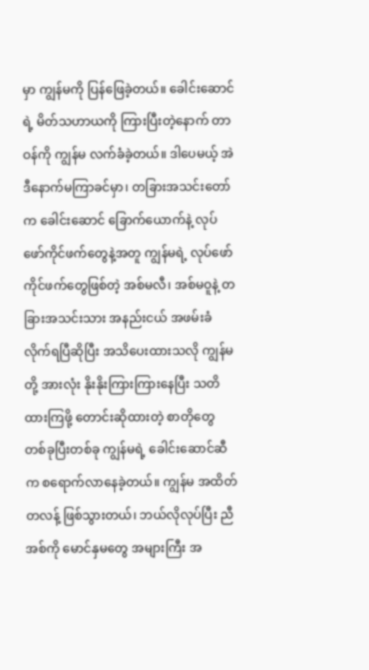မှာ ကျွန်မကို ပြန်ဖြေခဲ့တယ်။ ခေါင်းဆောင်ရဲ့ မိတ်သဟာယကို ကြားပြီးတဲ့နောက် တာဝန်ကို ကျွန်မ လက်ခံခဲ့တယ်။ ဒါပေမယ့် အဲဒီနောက်မကြာခင်မှာ၊ တခြားအသင်းတော်က ခေါင်းဆောင် ခြောက်ယောက်နဲ့ လုပ်ဖော်ကိုင်ဖက်တွေနဲ့အတူ ကျွန်မရဲ့ လုပ်ဖော်ကိုင်ဖက်တွေဖြစ်တဲ့ အစ်မလီ၊ အစ်မဝူနဲ့ တခြားအသင်းသား အနည်းငယ် အဖမ်းခံလိုက်ရပြီဆိုပြီး အသိပေးထားသလို ကျွန်မတို့ အားလုံး နိုးနိုးကြားကြားနေပြီး သတိထားကြဖို့ တောင်းဆိုထားတဲ့ စာတိုတွေ တစ်ခုပြီးတစ်ခု ကျွန်မရဲ့ ခေါင်းဆောင်ဆီက စရောက်လာနေခဲ့တယ်။ ကျွန်မ အထိတ်တလန့် ဖြစ်သွားတယ်၊ ဘယ်လိုလုပ်ပြီး ညီအစ်ကို မောင်နှမတွေ အများကြီး အ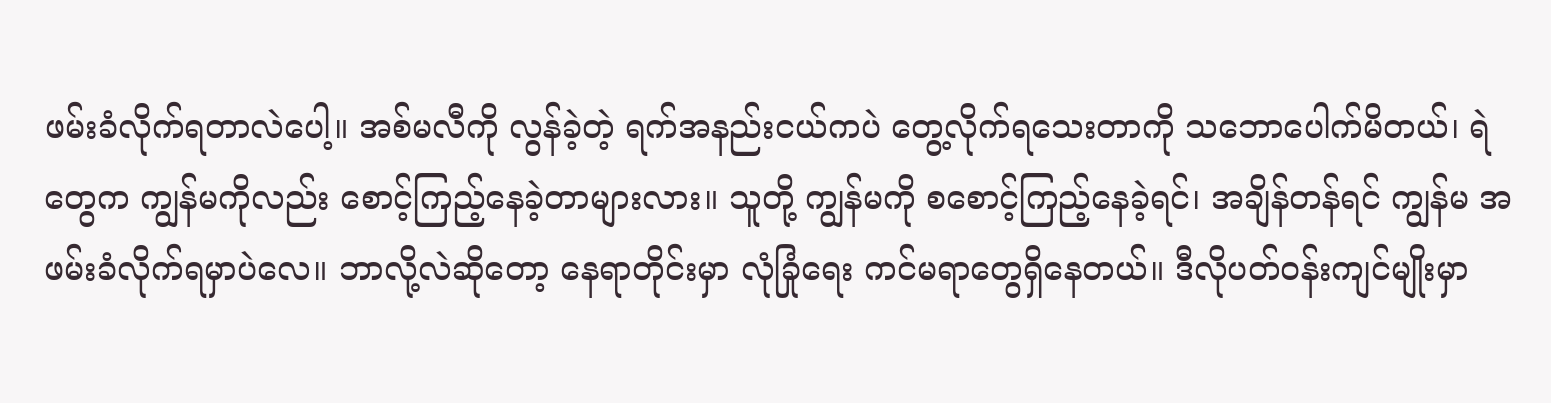ဖမ်းခံလိုက်ရတာလဲပေါ့။ အစ်မလီကို လွန်ခဲ့တဲ့ ရက်အနည်းငယ်ကပဲ တွေ့လိုက်ရသေးတာကို သဘောပေါက်မိတယ်၊ ရဲတွေက ကျွန်မကိုလည်း စောင့်ကြည့်နေခဲ့တာများလား။ သူတို့ ကျွန်မကို စစောင့်ကြည့်နေခဲ့ရင်၊ အချိန်တန်ရင် ကျွန်မ အဖမ်းခံလိုက်ရမှာပဲလေ။ ဘာလို့လဲဆိုတော့ နေရာတိုင်းမှာ လုံခြုံရေး ကင်မရာတွေရှိနေတယ်။ ဒီလိုပတ်ဝန်းကျင်မျိုးမှာ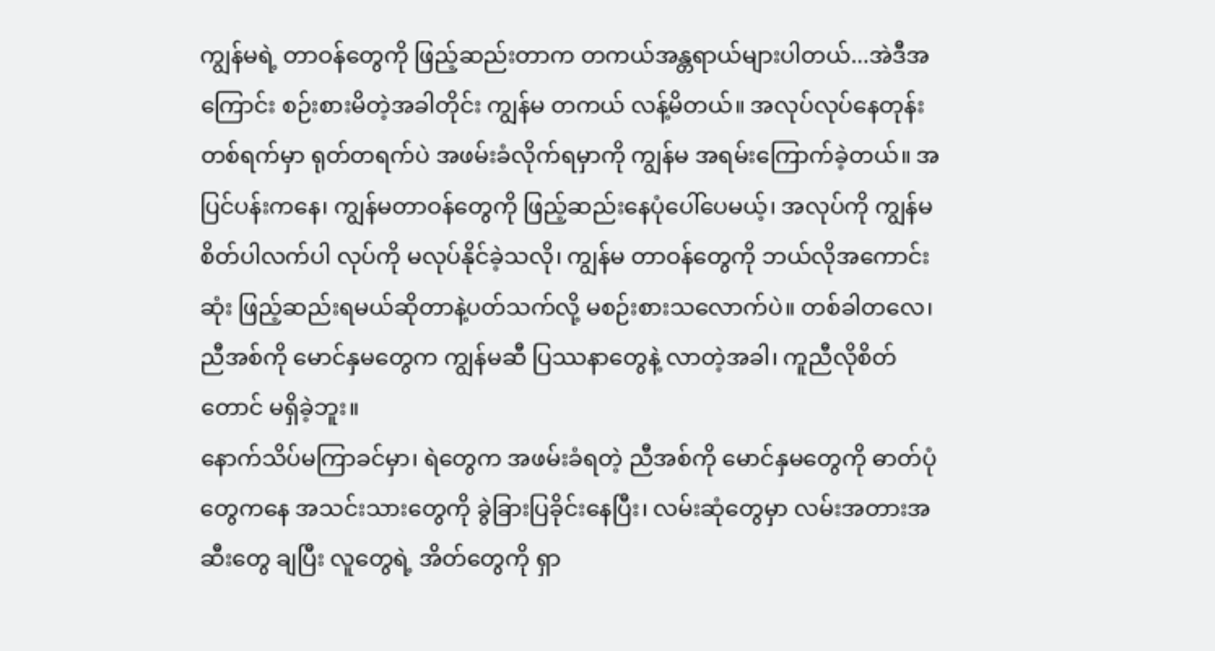ကျွန်မရဲ့ တာဝန်တွေကို ဖြည့်ဆည်းတာက တကယ်အန္တရာယ်များပါတယ်...အဲဒီအကြောင်း စဉ်းစားမိတဲ့အခါတိုင်း ကျွန်မ တကယ် လန့်မိတယ်။ အလုပ်လုပ်နေတုန်း တစ်ရက်မှာ ရုတ်တရက်ပဲ အဖမ်းခံလိုက်ရမှာကို ကျွန်မ အရမ်းကြောက်ခဲ့တယ်။ အပြင်ပန်းကနေ၊ ကျွန်မတာဝန်တွေကို ဖြည့်ဆည်းနေပုံပေါ်ပေမယ့်၊ အလုပ်ကို ကျွန်မ စိတ်ပါလက်ပါ လုပ်ကို မလုပ်နိုင်ခဲ့သလို၊ ကျွန်မ တာဝန်တွေကို ဘယ်လိုအကောင်းဆုံး ဖြည့်ဆည်းရမယ်ဆိုတာနဲ့ပတ်သက်လို့ မစဉ်းစားသလောက်ပဲ။ တစ်ခါတလေ၊ ညီအစ်ကို မောင်နှမတွေက ကျွန်မဆီ ပြဿနာတွေနဲ့ လာတဲ့အခါ၊ ကူညီလိုစိတ်တောင် မရှိခဲ့ဘူး။
နောက်သိပ်မကြာခင်မှာ၊ ရဲတွေက အဖမ်းခံရတဲ့ ညီအစ်ကို မောင်နှမတွေကို ဓာတ်ပုံတွေကနေ အသင်းသားတွေကို ခွဲခြားပြခိုင်းနေပြီး၊ လမ်းဆုံတွေမှာ လမ်းအတားအဆီးတွေ ချပြီး လူတွေရဲ့ အိတ်တွေကို ရှာ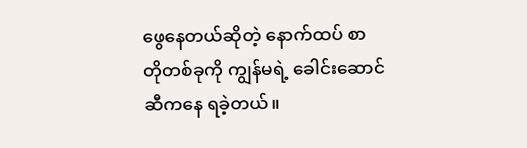ဖွေနေတယ်ဆိုတဲ့ နောက်ထပ် စာတိုတစ်ခုကို ကျွန်မရဲ့ ခေါင်းဆောင်ဆီကနေ ရခဲ့တယ်။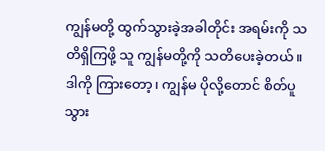ကျွန်မတို့ ထွက်သွားခဲ့အခါတိုင်း အရမ်းကို သတိရှိကြဖို့ သူ ကျွန်မတို့ကို သတိပေးခဲ့တယ်။ ဒါကို ကြားတော့၊ ကျွန်မ ပိုလို့တောင် စိတ်ပူသွား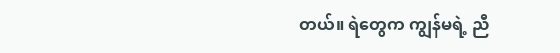တယ်။ ရဲတွေက ကျွန်မရဲ့ ညီ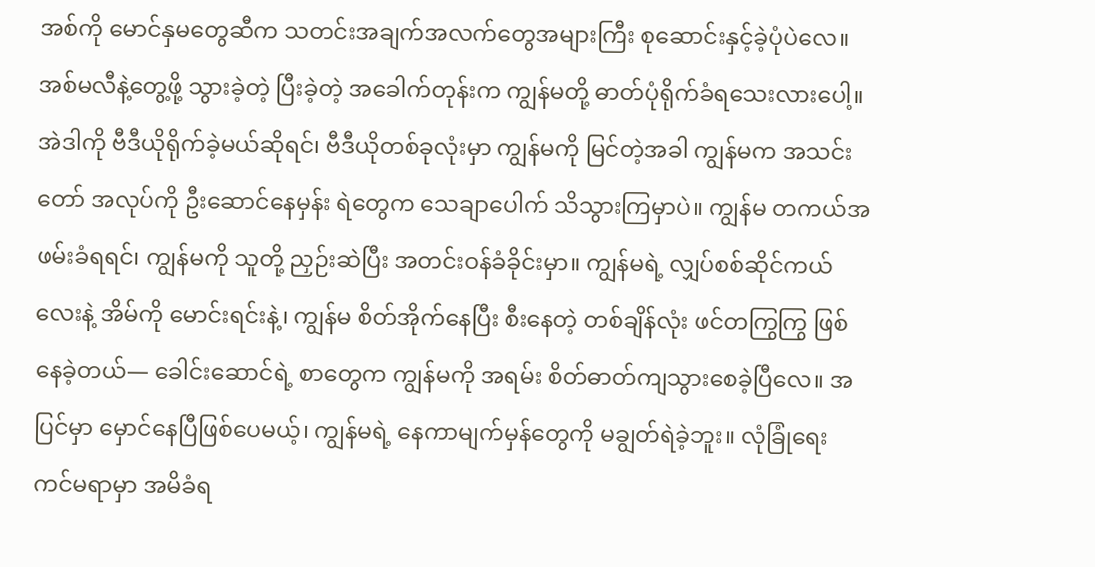အစ်ကို မောင်နှမတွေဆီက သတင်းအချက်အလက်တွေအများကြီး စုဆောင်းနှင့်ခဲ့ပုံပဲလေ။ အစ်မလီနဲ့တွေ့ဖို့ သွားခဲ့တဲ့ ပြီးခဲ့တဲ့ အခေါက်တုန်းက ကျွန်မတို့ ဓာတ်ပုံရိုက်ခံရသေးလားပေါ့။ အဲဒါကို ဗီဒီယိုရိုက်ခဲ့မယ်ဆိုရင်၊ ဗီဒီယိုတစ်ခုလုံးမှာ ကျွန်မကို မြင်တဲ့အခါ ကျွန်မက အသင်းတော် အလုပ်ကို ဦးဆောင်နေမှန်း ရဲတွေက သေချာပေါက် သိသွားကြမှာပဲ။ ကျွန်မ တကယ်အဖမ်းခံရရင်၊ ကျွန်မကို သူတို့ ညှဉ်းဆဲပြီး အတင်းဝန်ခံခိုင်းမှာ။ ကျွန်မရဲ့ လျှပ်စစ်ဆိုင်ကယ်လေးနဲ့ အိမ်ကို မောင်းရင်းနဲ့၊ ကျွန်မ စိတ်အိုက်နေပြီး စီးနေတဲ့ တစ်ချိန်လုံး ဖင်တကြွကြွ ဖြစ်နေခဲ့တယ်— ခေါင်းဆောင်ရဲ့ စာတွေက ကျွန်မကို အရမ်း စိတ်ဓာတ်ကျသွားစေခဲ့ပြီလေ။ အပြင်မှာ မှောင်နေပြီဖြစ်ပေမယ့်၊ ကျွန်မရဲ့ နေကာမျက်မှန်တွေကို မချွတ်ရဲခဲ့ဘူး။ လုံခြုံရေး ကင်မရာမှာ အမိခံရ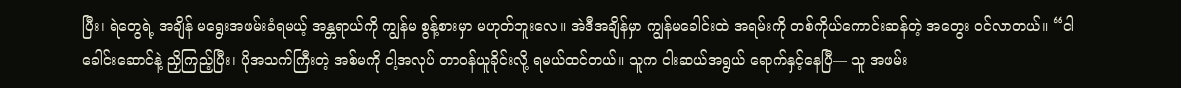ပြီး၊ ရဲတွေရဲ့ အချိန် မရွေးအဖမ်းခံရမယ့် အန္တရာယ်ကို ကျွန်မ စွန့်စားမှာ မဟုတ်ဘူးလေ။ အဲဒီအချိန်မှာ ကျွန်မခေါင်းထဲ အရမ်းကို တစ်ကိုယ်ကောင်းဆန်တဲ့ အတွေး ဝင်လာတယ်။ “ငါ ခေါင်းဆောင်နဲ့ ညှိကြည့်ပြီး၊ ပိုအသက်ကြီးတဲ့ အစ်မကို ငါ့အလုပ် တာဝန်ယူခိုင်းလို့ ရမယ်ထင်တယ်။ သူက ငါးဆယ်အရွယ် ရောက်နှင့်နေပြီ— သူ အဖမ်း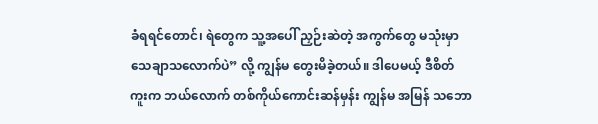ခံရရင်တောင်၊ ရဲတွေက သူ့အပေါ် ညှဉ်းဆဲတဲ့ အကွက်တွေ မသုံးမှာ သေချာသလောက်ပဲ” လို့ ကျွန်မ တွေးမိခဲ့တယ်။ ဒါပေမယ့် ဒီစိတ်ကူးက ဘယ်လောက် တစ်ကိုယ်ကောင်းဆန်မှန်း ကျွန်မ အမြန် သဘော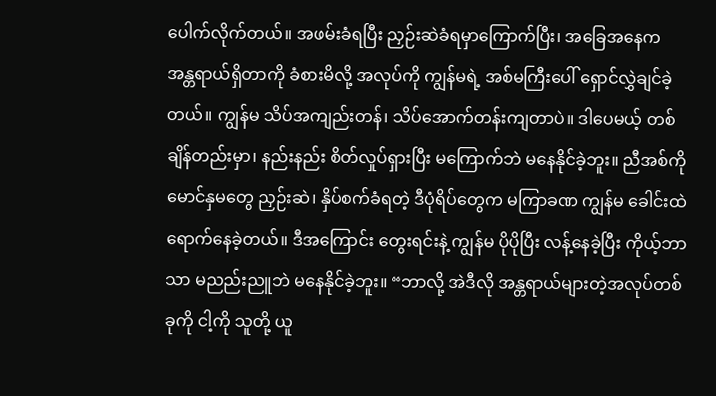ပေါက်လိုက်တယ်။ အဖမ်းခံရပြီး ညှဉ်းဆဲခံရမှာကြောက်ပြီး၊ အခြေအနေက အန္တရာယ်ရှိတာကို ခံစားမိလို့ အလုပ်ကို ကျွန်မရဲ့ အစ်မကြီးပေါ် ရှောင်လွှဲချင်ခဲ့တယ်။ ကျွန်မ သိပ်အကျည်းတန်၊ သိပ်အောက်တန်းကျတာပဲ။ ဒါပေမယ့် တစ်ချိန်တည်းမှာ၊ နည်းနည်း စိတ်လှုပ်ရှားပြီး မကြောက်ဘဲ မနေနိုင်ခဲ့ဘူး။ ညီအစ်ကို မောင်နှမတွေ ညှဉ်းဆဲ၊ နှိပ်စက်ခံရတဲ့ ဒီပုံရိပ်တွေက မကြာခဏ ကျွန်မ ခေါင်းထဲ ရောက်နေခဲ့တယ်။ ဒီအကြောင်း တွေးရင်းနဲ့ ကျွန်မ ပိုပိုပြီး လန့်နေခဲ့ပြီး ကိုယ့်ဘာသာ မညည်းညူဘဲ မနေနိုင်ခဲ့ဘူး။ “ဘာလို့ အဲဒီလို အန္တရာယ်များတဲ့အလုပ်တစ်ခုကို ငါ့ကို သူတို့ ယူ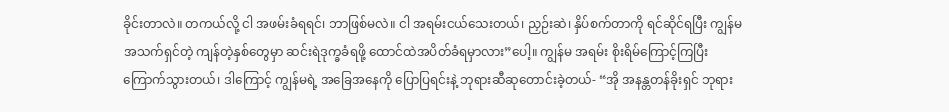ခိုင်းတာလဲ။ တကယ်လို့ ငါ အဖမ်းခံရရင်၊ ဘာဖြစ်မလဲ။ ငါ အရမ်းငယ်သေးတယ်၊ ညှဉ်းဆဲ၊ နှိပ်စက်တာကို ရင်ဆိုင်ရပြီး ကျွန်မ အသက်ရှင်တဲ့ ကျန်တဲ့နှစ်တွေမှာ ဆင်းရဲဒုက္ခခံရဖို့ ထောင်ထဲအပိတ်ခံရမှာလား”ပေါ့။ ကျွန်မ အရမ်း စိုးရိမ်ကြောင့်ကြပြီး ကြောက်သွားတယ်၊ ဒါကြောင့် ကျွန်မရဲ့ အခြေအနေကို ပြောပြရင်းနဲ့ ဘုရားဆီဆုတောင်းခဲ့တယ်- “အို အနန္တတန်ခိုးရှင် ဘုရား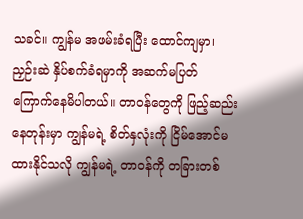သခင်။ ကျွန်မ အဖမ်းခံရပြီး ထောင်ကျမှာ၊ ညှဉ်းဆဲ နှိပ်စက်ခံရမှာကို အဆက်မပြတ် ကြောက်နေမိပါတယ်။ တာဝန်တွေကို ဖြည့်ဆည်းနေတုန်းမှာ ကျွန်မရဲ့ စိတ်နှလုံးကို ငြိမ်အောင်မထားနိုင်သလို ကျွန်မရဲ့ တာဝန်ကို တခြားတစ်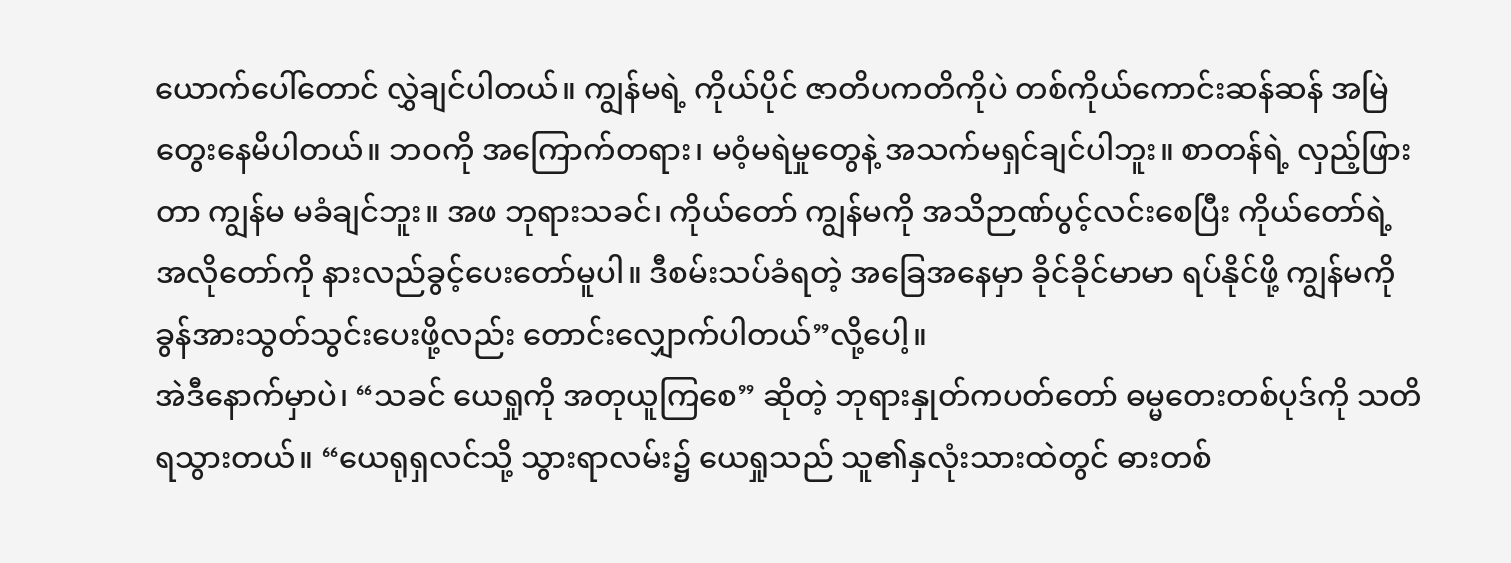ယောက်ပေါ်တောင် လွှဲချင်ပါတယ်။ ကျွန်မရဲ့ ကိုယ်ပိုင် ဇာတိပကတိကိုပဲ တစ်ကိုယ်ကောင်းဆန်ဆန် အမြဲ တွေးနေမိပါတယ်။ ဘဝကို အကြောက်တရား၊ မဝံ့မရဲမှုတွေနဲ့ အသက်မရှင်ချင်ပါဘူး။ စာတန်ရဲ့ လှည့်ဖြားတာ ကျွန်မ မခံချင်ဘူး။ အဖ ဘုရားသခင်၊ ကိုယ်တော် ကျွန်မကို အသိဉာဏ်ပွင့်လင်းစေပြီး ကိုယ်တော်ရဲ့ အလိုတော်ကို နားလည်ခွင့်ပေးတော်မူပါ။ ဒီစမ်းသပ်ခံရတဲ့ အခြေအနေမှာ ခိုင်ခိုင်မာမာ ရပ်နိုင်ဖို့ ကျွန်မကို ခွန်အားသွတ်သွင်းပေးဖို့လည်း တောင်းလျှောက်ပါတယ်”လို့ပေါ့။
အဲဒီနောက်မှာပဲ၊ “သခင် ယေရှုကို အတုယူကြစေ” ဆိုတဲ့ ဘုရားနှုတ်ကပတ်တော် ဓမ္မတေးတစ်ပုဒ်ကို သတိရသွားတယ်။ “ယေရုရှလင်သို့ သွားရာလမ်း၌ ယေရှုသည် သူ၏နှလုံးသားထဲတွင် ဓားတစ်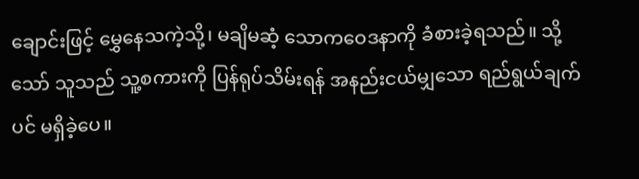ချောင်းဖြင့် မွှေနေသကဲ့သို့၊ မချိမဆံ့ သောကဝေဒနာကို ခံစားခဲ့ရသည်။ သို့သော် သူသည် သူ့စကားကို ပြန်ရုပ်သိမ်းရန် အနည်းငယ်မျှသော ရည်ရွယ်ချက်ပင် မရှိခဲ့ပေ။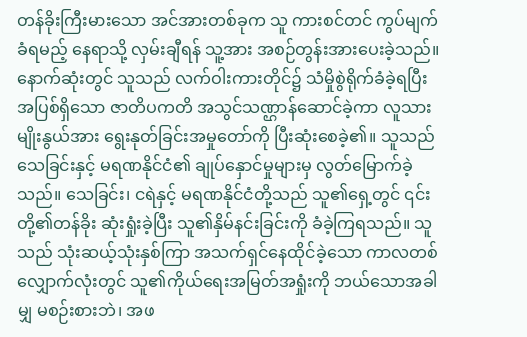တန်ခိုးကြီးမားသော အင်အားတစ်ခုက သူ ကားစင်တင် ကွပ်မျက်ခံရမည့် နေရာသို့ လှမ်းချီရန် သူ့အား အစဉ်တွန်းအားပေးခဲ့သည်။ နောက်ဆုံးတွင် သူသည် လက်ဝါးကားတိုင်၌ သံမှိုစွဲရိုက်ခံခဲ့ရပြီး အပြစ်ရှိသော ဇာတိပကတိ အသွင်သဏ္ဌာန်ဆောင်ခဲ့ကာ လူသားမျိုးနွယ်အား ရွေးနုတ်ခြင်းအမှုတော်ကို ပြီးဆုံးစေခဲ့၏။ သူသည် သေခြင်းနှင့် မရဏနိုင်ငံ၏ ချုပ်နှောင်မှုများမှ လွတ်မြောက်ခဲ့သည်။ သေခြင်း၊ ငရဲနှင့် မရဏနိုင်ငံတို့သည် သူ၏ရှေ့တွင် ၎င်းတို့၏တန်ခိုး ဆုံးရှုံးခဲ့ပြီး သူ၏နှိမ်နင်းခြင်းကို ခံခဲ့ကြရသည်။ သူသည် သုံးဆယ့်သုံးနှစ်ကြာ အသက်ရှင်နေထိုင်ခဲ့သော ကာလတစ်လျှောက်လုံးတွင် သူ၏ကိုယ်ရေးအမြတ်အရှုံးကို ဘယ်သောအခါမျှ မစဉ်းစားဘဲ၊ အဖ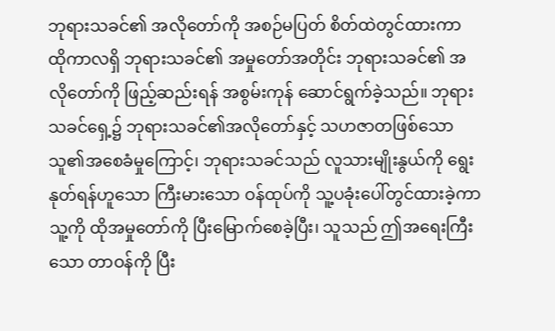ဘုရားသခင်၏ အလိုတော်ကို အစဉ်မပြတ် စိတ်ထဲတွင်ထားကာ ထိုကာလရှိ ဘုရားသခင်၏ အမှုတော်အတိုင်း ဘုရားသခင်၏ အလိုတော်ကို ဖြည့်ဆည်းရန် အစွမ်းကုန် ဆောင်ရွက်ခဲ့သည်။ ဘုရားသခင်ရှေ့၌ ဘုရားသခင်၏အလိုတော်နှင့် သဟဇာတဖြစ်သော သူ၏အစေခံမှုကြောင့်၊ ဘုရားသခင်သည် လူသားမျိုးနွယ်ကို ရွေးနုတ်ရန်ဟူသော ကြီးမားသော ဝန်ထုပ်ကို သူ့ပခုံးပေါ်တွင်ထားခဲ့ကာ သူ့ကို ထိုအမှုတော်ကို ပြီးမြောက်စေခဲ့ပြီး၊ သူသည် ဤအရေးကြီးသော တာဝန်ကို ပြီး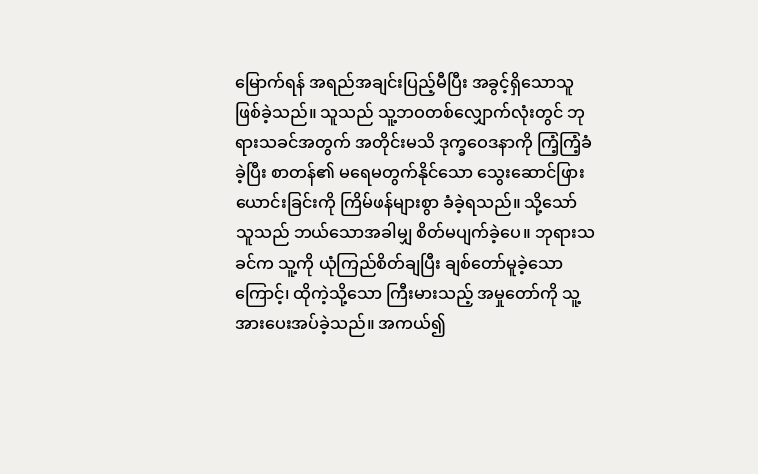မြောက်ရန် အရည်အချင်းပြည့်မီပြီး အခွင့်ရှိသောသူ ဖြစ်ခဲ့သည်။ သူသည် သူ့ဘဝတစ်လျှောက်လုံးတွင် ဘုရားသခင်အတွက် အတိုင်းမသိ ဒုက္ခဝေဒနာကို ကြံ့ကြံ့ခံခဲ့ပြီး စာတန်၏ မရေမတွက်နိုင်သော သွေးဆောင်ဖြားယောင်းခြင်းကို ကြိမ်ဖန်များစွာ ခံခဲ့ရသည်။ သို့သော် သူသည် ဘယ်သောအခါမျှ စိတ်မပျက်ခဲ့ပေ။ ဘုရားသခင်က သူ့ကို ယုံကြည်စိတ်ချပြီး ချစ်တော်မူခဲ့သောကြောင့်၊ ထိုကဲ့သို့သော ကြီးမားသည့် အမှုတော်ကို သူ့အားပေးအပ်ခဲ့သည်။ အကယ်၍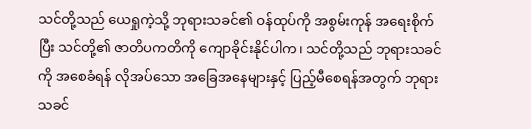သင်တို့သည် ယေရှုကဲ့သို့ ဘုရားသခင်၏ ဝန်ထုပ်ကို အစွမ်းကုန် အရေးစိုက်ပြီး သင်တို့၏ ဇာတိပကတိကို ကျောခိုင်းနိုင်ပါက၊ သင်တို့သည် ဘုရားသခင်ကို အစေခံရန် လိုအပ်သော အခြေအနေများနှင့် ပြည့်မီစေရန်အတွက် ဘုရားသခင်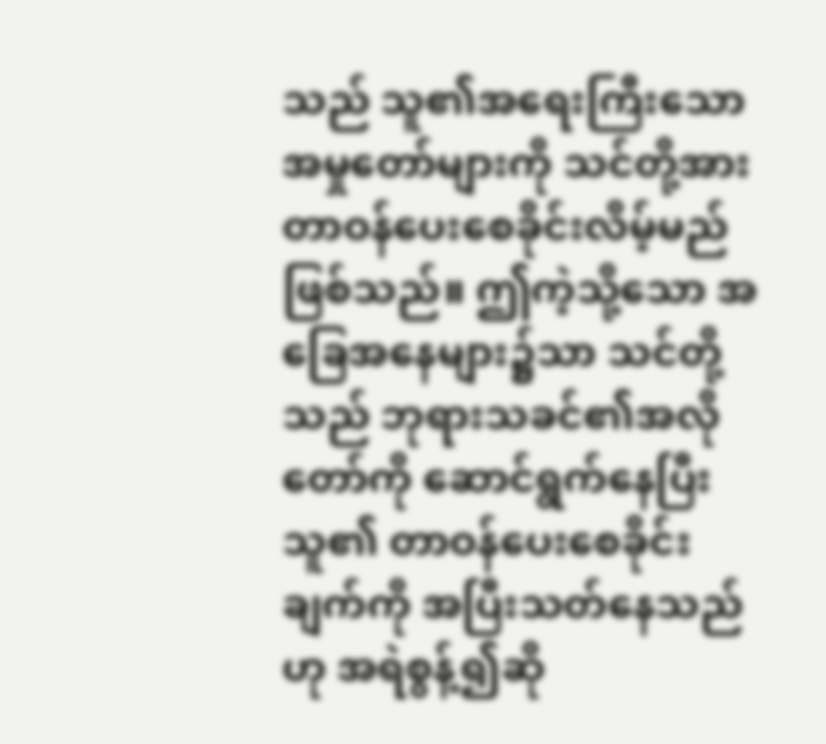သည် သူ၏အရေးကြီးသော အမှုတော်များကို သင်တို့အား တာဝန်ပေးစေခိုင်းလိမ့်မည် ဖြစ်သည်။ ဤကဲ့သို့သော အခြေအနေများ၌သာ သင်တို့သည် ဘုရားသခင်၏အလိုတော်ကို ဆောင်ရွက်နေပြီး သူ၏ တာဝန်ပေးစေခိုင်းချက်ကို အပြီးသတ်နေသည်ဟု အရဲစွန့်၍ဆို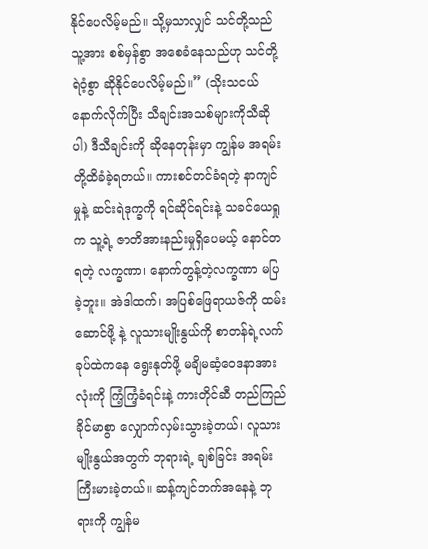နိုင်ပေလိမ့်မည်။ သို့မှသာလျှင် သင်တို့သည် သူ့အား စစ်မှန်စွာ အစေခံနေသည်ဟု သင်တို့ရဲဝံ့စွာ ဆိုနိုင်ပေလိမ့်မည်။” (သိုးသငယ်နောက်လိုက်ပြီး သီချင်းအသစ်များကိုသီဆိုပါ) ဒီသီချင်းကို ဆိုနေတုန်းမှာ ကျွန်မ အရမ်း တို့ထိခံခဲ့ရတယ်။ ကားစင်တင်ခံရတဲ့ နာကျင်မှုနဲ့ ဆင်းရဲဒုက္ခကို ရင်ဆိုင်ရင်းနဲ့ သခင်ယေရှုက သူ့ရဲ့ ဇာတိအားနည်းမှုရှိပေမယ့် နောင်တရတဲ့ လက္ခဏာ၊ နောက်တွန့်တဲ့လက္ခဏာ မပြခဲ့ဘူး။ အဲဒါထက်၊ အပြစ်ဖြေရာယဇ်ကို ထမ်းဆောင်ဖို့ နဲ့ လူသားမျိုးနွယ်ကို စာတန်ရဲ့လက်ခုပ်ထဲကနေ ရွေးနုတ်ဖို့ မချိမဆံ့ဝေဒနာအားလုံးကို ကြံ့ကြံ့ခံရင်းနဲ့ ကားတိုင်ဆီ တည်ကြည်ခိုင်မာစွာ လျှောက်လှမ်းသွားခဲ့တယ်၊ လူသားမျိုးနွယ်အတွက် ဘုရားရဲ့ ချစ်ခြင်း အရမ်း ကြီးမားခဲ့တယ်။ ဆန့်ကျင်ဘက်အနေနဲ့ ဘုရားကို ကျွန်မ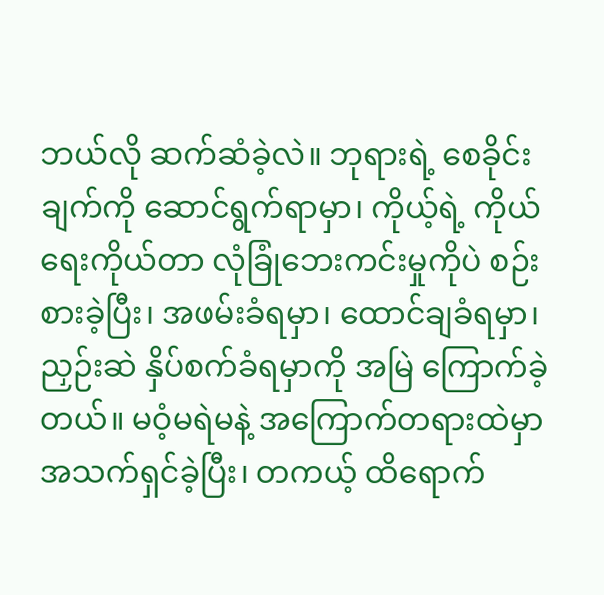ဘယ်လို ဆက်ဆံခဲ့လဲ။ ဘုရားရဲ့ စေခိုင်းချက်ကို ဆောင်ရွက်ရာမှာ၊ ကိုယ့်ရဲ့ ကိုယ်ရေးကိုယ်တာ လုံခြုံဘေးကင်းမှုကိုပဲ စဉ်းစားခဲ့ပြီး၊ အဖမ်းခံရမှာ၊ ထောင်ချခံရမှာ၊ ညှဉ်းဆဲ နှိပ်စက်ခံရမှာကို အမြဲ ကြောက်ခဲ့တယ်။ မဝံ့မရဲမနဲ့ အကြောက်တရားထဲမှာ အသက်ရှင်ခဲ့ပြီး၊ တကယ့် ထိရောက်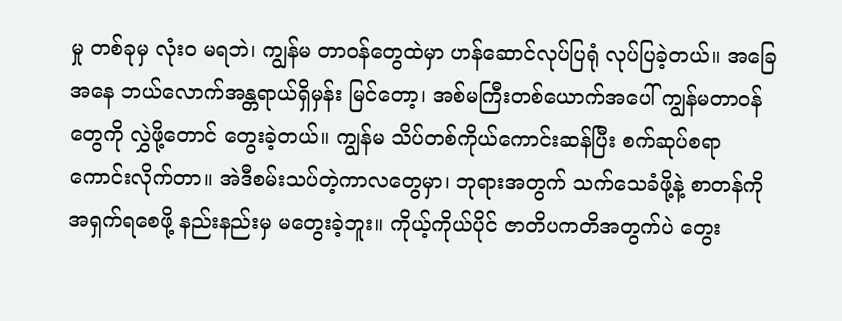မှု တစ်ခုမှ လုံးဝ မရဘဲ၊ ကျွန်မ တာဝန်တွေထဲမှာ ဟန်ဆောင်လုပ်ပြရုံ လုပ်ပြခဲ့တယ်။ အခြေအနေ ဘယ်လောက်အန္တရာယ်ရှိမှန်း မြင်တော့၊ အစ်မကြီးတစ်ယောက်အပေါ် ကျွန်မတာဝန်တွေကို လွှဲဖို့တောင် တွေးခဲ့တယ်။ ကျွန်မ သိပ်တစ်ကိုယ်ကောင်းဆန်ပြီး စက်ဆုပ်စရာ ကောင်းလိုက်တာ။ အဲဒီစမ်းသပ်တဲ့ကာလတွေမှာ၊ ဘုရားအတွက် သက်သေခံဖို့နဲ့ စာတန်ကို အရှက်ရစေဖို့ နည်းနည်းမှ မတွေးခဲ့ဘူး။ ကိုယ့်ကိုယ်ပိုင် ဇာတိပကတိအတွက်ပဲ တွေး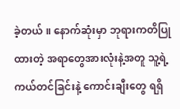ခဲ့တယ်။ နောက်ဆုံးမှာ ဘုရားကတိပြုထားတဲ့ အရာတွေအားလုံးနဲ့အတူ သူ့ရဲ့ ကယ်တင်ခြင်းနဲ့ ကောင်းချီးတွေ ရရှိ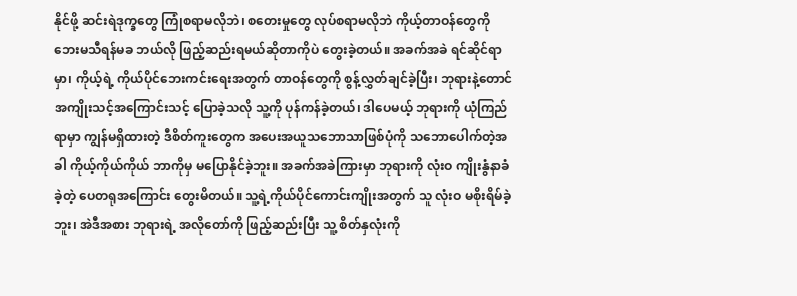နိုင်ဖို့ ဆင်းရဲဒုက္ခတွေ ကြုံစရာမလိုဘဲ၊ စတေးမှုတွေ လုပ်စရာမလိုဘဲ ကိုယ့်တာဝန်တွေကို ဘေးမသီရန်မခ ဘယ်လို ဖြည့်ဆည်းရမယ်ဆိုတာကိုပဲ တွေးခဲ့တယ်။ အခက်အခဲ ရင်ဆိုင်ရာမှာ၊ ကိုယ့်ရဲ့ ကိုယ်ပိုင်ဘေးကင်းရေးအတွက် တာဝန်တွေကို စွန့်လွှတ်ချင်ခဲ့ပြီး၊ ဘုရားနဲ့တောင် အကျိုးသင့်အကြောင်းသင့် ပြောခဲ့သလို သူ့ကို ပုန်ကန်ခဲ့တယ်၊ ဒါပေမယ့် ဘုရားကို ယုံကြည်ရာမှာ ကျွန်မရှိထားတဲ့ ဒီစိတ်ကူးတွေက အပေးအယူသဘောသာဖြစ်ပုံကို သဘောပေါက်တဲ့အခါ ကိုယ့်ကိုယ်ကိုယ် ဘာကိုမှ မပြောနိုင်ခဲ့ဘူး။ အခက်အခဲကြားမှာ ဘုရားကို လုံးဝ ကျိုးနွံနာခံခဲ့တဲ့ ပေတရုအကြောင်း တွေးမိတယ်။ သူ့ရဲ့ကိုယ်ပိုင်ကောင်းကျိုးအတွက် သူ လုံးဝ မစိုးရိမ်ခဲ့ဘူး၊ အဲဒီအစား ဘုရားရဲ့ အလိုတော်ကို ဖြည့်ဆည်းပြီး သူ့ စိတ်နှလုံးကို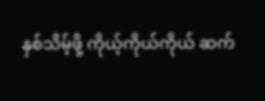နှစ်သိမ့်ဖို့ ကိုယ့်ကိုယ်ကိုယ် ဆက်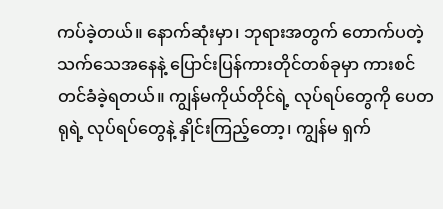ကပ်ခဲ့တယ်။ နောက်ဆုံးမှာ၊ ဘုရားအတွက် တောက်ပတဲ့ သက်သေအနေနဲ့ ပြောင်းပြန်ကားတိုင်တစ်ခုမှာ ကားစင်တင်ခံခဲ့ရတယ်။ ကျွန်မကိုယ်တိုင်ရဲ့ လုပ်ရပ်တွေကို ပေတရုရဲ့ လုပ်ရပ်တွေနဲ့ နှိုင်းကြည့်တော့၊ ကျွန်မ ရှက်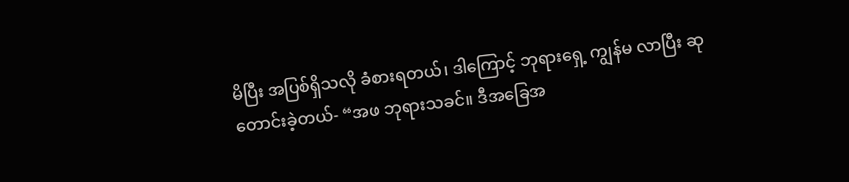မိပြီး အပြစ်ရှိသလို ခံစားရတယ်၊ ဒါကြောင့် ဘုရားရှေ့ ကျွန်မ လာပြီး ဆုတောင်းခဲ့တယ်- “အဖ ဘုရားသခင်။ ဒီအခြေအ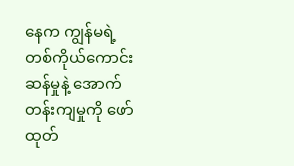နေက ကျွန်မရဲ့ တစ်ကိုယ်ကောင်းဆန်မှုနဲ့ အောက်တန်းကျမှုကို ဖော်ထုတ်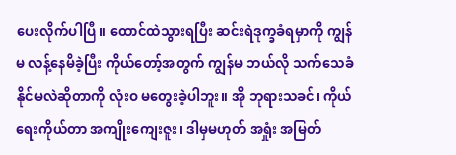ပေးလိုက်ပါပြီ။ ထောင်ထဲသွားရပြီး ဆင်းရဲဒုက္ခခံရမှာကို ကျွန်မ လန့်နေမိခဲ့ပြီး ကိုယ်တော့်အတွက် ကျွန်မ ဘယ်လို သက်သေခံနိုင်မလဲဆိုတာကို လုံးဝ မတွေးခဲ့ပါဘူး။ အို ဘုရားသခင်၊ ကိုယ်ရေးကိုယ်တာ အကျိုးကျေးဇူး၊ ဒါမှမဟုတ် အရှုံး အမြတ်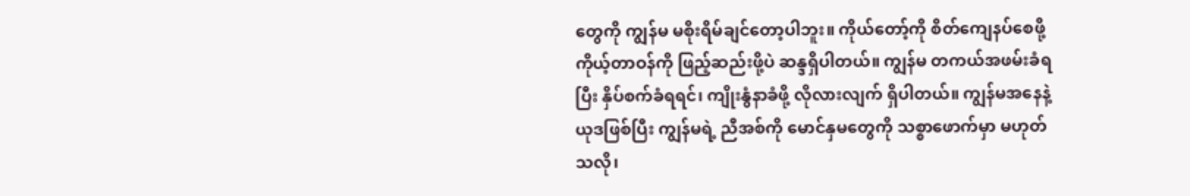တွေကို ကျွန်မ မစိုးရိမ်ချင်တော့ပါဘူး။ ကိုယ်တော့်ကို စိတ်ကျေနပ်စေဖို့ ကိုယ့်တာဝန်ကို ဖြည့်ဆည်းဖို့ပဲ ဆန္ဒရှိပါတယ်။ ကျွန်မ တကယ်အဖမ်းခံရပြီး နှိပ်စက်ခံရရင်၊ ကျိုးနွံနာခံဖို့ လိုလားလျက် ရှိပါတယ်။ ကျွန်မအနေနဲ့ ယုဒဖြစ်ပြီး ကျွန်မရဲ့ ညီအစ်ကို မောင်နှမတွေကို သစ္စာဖောက်မှာ မဟုတ်သလို၊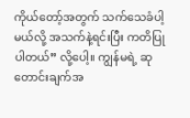ကိုယ်တော့်အတွက် သက်သေခံပါ့မယ်လို့ အသက်နဲ့ရင်းပြီး ကတိပြုပါတယ်” လို့ပေါ့။ ကျွန်မရဲ့ ဆုတောင်းချက်အ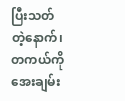ပြီးသတ်တဲ့နောက်၊ တကယ်ကို အေးချမ်း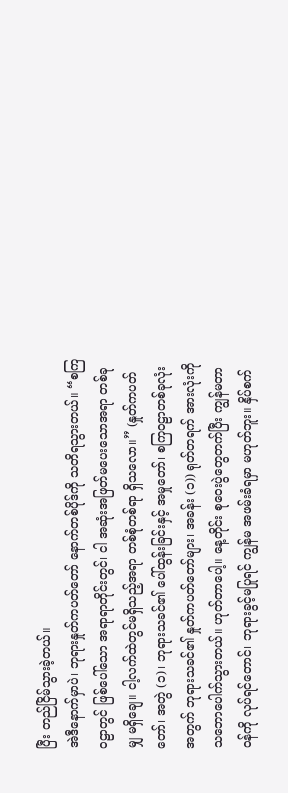ပြီး တည်ငြိမ်သွားခဲ့တယ်။
အဲဒီနောက်မှာပဲ၊ ဘုရားနှုတ်ကပတ်တော် နောက်တစ်ပိုဒ်ကို သတိရသွားတယ်။ “စကြဝဠာတွင် ဖြစ်ပေါ်သော အရာရာတိုင်းတွင်၊ ငါ အဆုံးအဖြတ်မပေးသောအရာ တစ်ခုမျှ မရှိချေ။ ငါ့လက်ထဲတွင်မရှိသည့်အရာ တစ်စုံတစ်ရာ ရှိသလော။” (နှုတ်ကပတ်တော်၊ အတွဲ (၁)၊ ဘုရားသခင်၏ ပေါ်ထွန်းခြင်းနှင့် အမှုတော်၊ စကြဝဠာတစ်ခုလုံးအတွက် ဘုရားသခင်၏ နှုတ်ကပတ်တော်များ၊ အခန်း (၁)) ရုတ်တရက် အားလုံးကို သဘောပေါက်သွားတယ်။ ဟုတ်တာပေါ့။ နေ့တိုင်း စုဝေးပွဲတွေတက်ပြီး ကျွန်မတာဝန်ကို လုပ်ရင်တောင်၊ ဘုရားခွင့်မပြုရင် ကျွန်မ အဖမ်းခံရမှာ မဟုတ်ဘူး။ နှိပ်စက်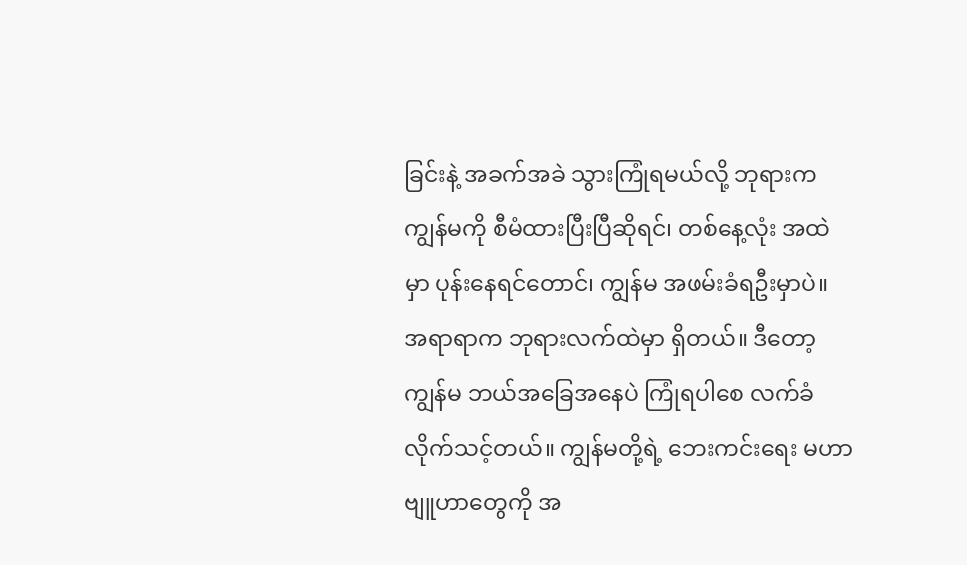ခြင်းနဲ့ အခက်အခဲ သွားကြုံရမယ်လို့ ဘုရားက ကျွန်မကို စီမံထားပြီးပြီဆိုရင်၊ တစ်နေ့လုံး အထဲမှာ ပုန်းနေရင်တောင်၊ ကျွန်မ အဖမ်းခံရဦးမှာပဲ။ အရာရာက ဘုရားလက်ထဲမှာ ရှိတယ်။ ဒီတော့ ကျွန်မ ဘယ်အခြေအနေပဲ ကြုံရပါစေ လက်ခံလိုက်သင့်တယ်။ ကျွန်မတို့ရဲ့ ဘေးကင်းရေး မဟာဗျူဟာတွေကို အ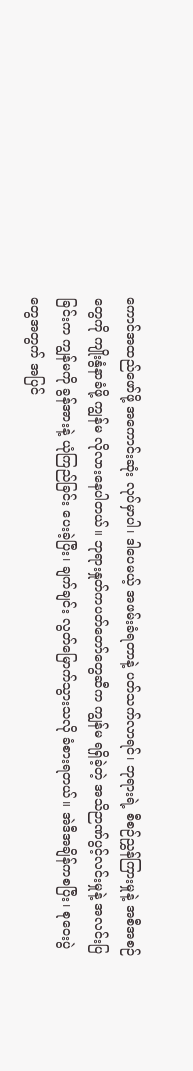ကောင်အထည်ဖော်ဖို့ အကောင်းဆုံး လုပ်မှာပါ၊ ဒါပေမယ့် အဖမ်းခံရတာနဲ့ ပတ်သက်လာရင်၊ ဘုရားရဲ့ စီစဉ်ညွှန်ကြားမှုနဲ့ အစီအစဉ်တွေကို ကျိုးနွံနာခံဖို့ ကျွန်မ လိုလားနေပါတယ်။ ဘုရားနှုတ်ကပတ်တော်တွေဆီက ကျွန်မ ရရှိခဲ့တဲ့ အသိဉာဏ်ပွင့်လင်းမှုနဲ့ အလင်းပြခြင်းက ကျွန်မကို ခွန်အားနဲ့ ယုံကြည်ခြင်း ပေးခဲ့ပြီး၊ ချက်ချင်း လွတ်မြောက်သွားသလို ခံစားရတယ်။ အဲဒီအချိန်ကစပြီး၊ စုဝေးပွဲတွေအတွက် အပြင်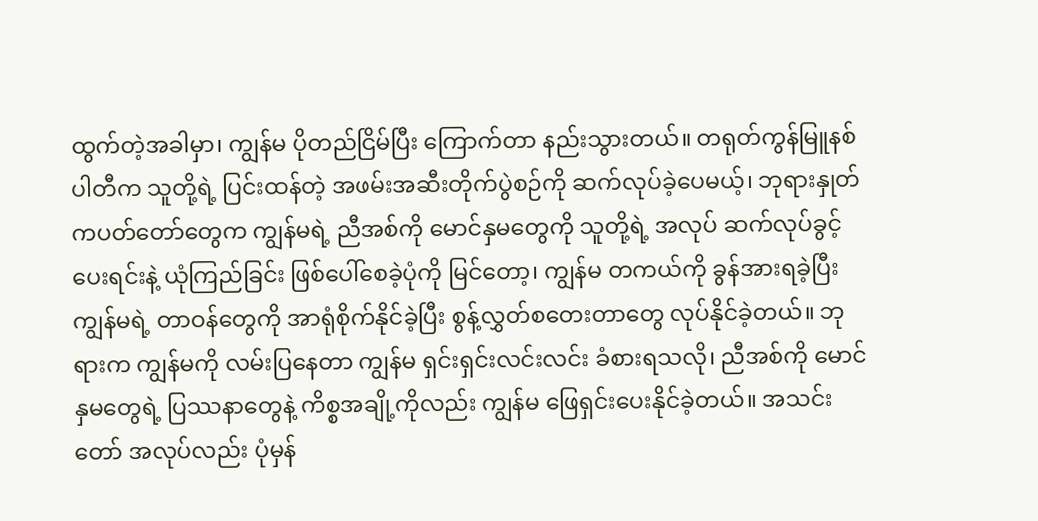ထွက်တဲ့အခါမှာ၊ ကျွန်မ ပိုတည်ငြိမ်ပြီး ကြောက်တာ နည်းသွားတယ်။ တရုတ်ကွန်မြူနစ်ပါတီက သူတို့ရဲ့ ပြင်းထန်တဲ့ အဖမ်းအဆီးတိုက်ပွဲစဉ်ကို ဆက်လုပ်ခဲ့ပေမယ့်၊ ဘုရားနှုတ်ကပတ်တော်တွေက ကျွန်မရဲ့ ညီအစ်ကို မောင်နှမတွေကို သူတို့ရဲ့ အလုပ် ဆက်လုပ်ခွင့်ပေးရင်းနဲ့ ယုံကြည်ခြင်း ဖြစ်ပေါ်စေခဲ့ပုံကို မြင်တော့၊ ကျွန်မ တကယ်ကို ခွန်အားရခဲ့ပြီး ကျွန်မရဲ့ တာဝန်တွေကို အာရုံစိုက်နိုင်ခဲ့ပြီး စွန့်လွှတ်စတေးတာတွေ လုပ်နိုင်ခဲ့တယ်။ ဘုရားက ကျွန်မကို လမ်းပြနေတာ ကျွန်မ ရှင်းရှင်းလင်းလင်း ခံစားရသလို၊ ညီအစ်ကို မောင်နှမတွေရဲ့ ပြဿနာတွေနဲ့ ကိစ္စအချို့ကိုလည်း ကျွန်မ ဖြေရှင်းပေးနိုင်ခဲ့တယ်။ အသင်းတော် အလုပ်လည်း ပုံမှန်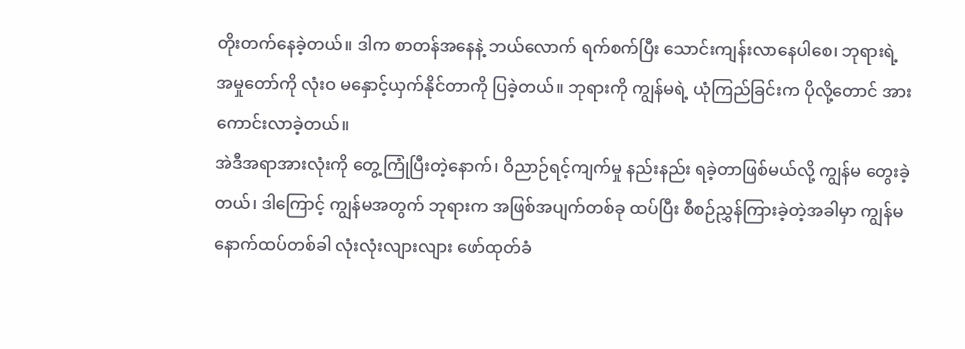တိုးတက်နေခဲ့တယ်။ ဒါက စာတန်အနေနဲ့ ဘယ်လောက် ရက်စက်ပြီး သောင်းကျန်းလာနေပါစေ၊ ဘုရားရဲ့ အမှုတော်ကို လုံးဝ မနှောင့်ယှက်နိုင်တာကို ပြခဲ့တယ်။ ဘုရားကို ကျွန်မရဲ့ ယုံကြည်ခြင်းက ပိုလို့တောင် အားကောင်းလာခဲ့တယ်။
အဲဒီအရာအားလုံးကို တွေ့ကြုံပြီးတဲ့နောက်၊ ဝိညာဉ်ရင့်ကျက်မှု နည်းနည်း ရခဲ့တာဖြစ်မယ်လို့ ကျွန်မ တွေးခဲ့တယ်၊ ဒါကြောင့် ကျွန်မအတွက် ဘုရားက အဖြစ်အပျက်တစ်ခု ထပ်ပြီး စီစဉ်ညွှန်ကြားခဲ့တဲ့အခါမှာ ကျွန်မ နောက်ထပ်တစ်ခါ လုံးလုံးလျားလျား ဖော်ထုတ်ခံ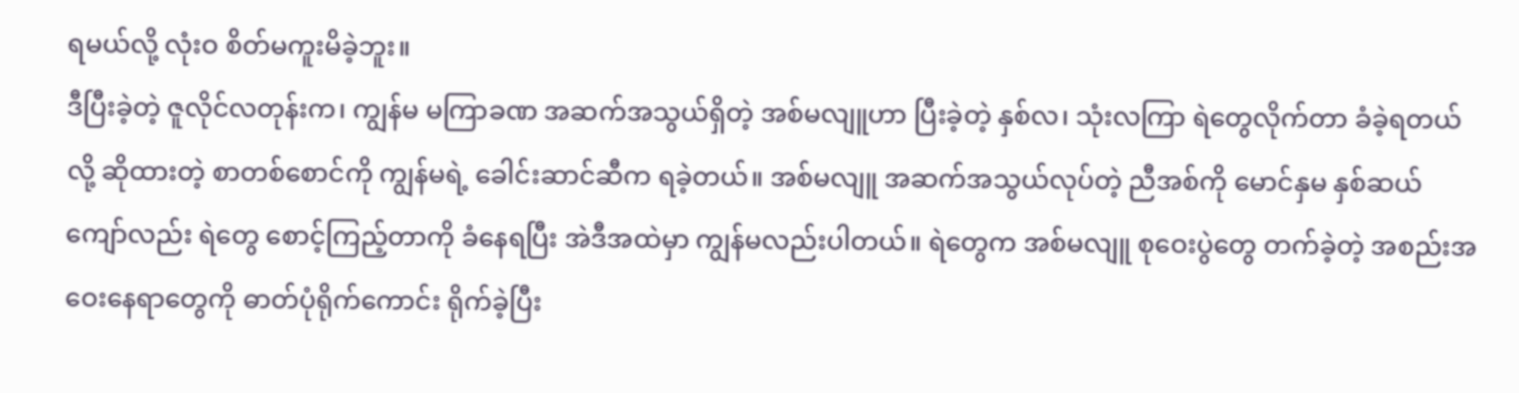ရမယ်လို့ လုံးဝ စိတ်မကူးမိခဲ့ဘူး။
ဒီပြီးခဲ့တဲ့ ဇူလိုင်လတုန်းက၊ ကျွန်မ မကြာခဏ အဆက်အသွယ်ရှိတဲ့ အစ်မလျူဟာ ပြီးခဲ့တဲ့ နှစ်လ၊ သုံးလကြာ ရဲတွေလိုက်တာ ခံခဲ့ရတယ်လို့ ဆိုထားတဲ့ စာတစ်စောင်ကို ကျွန်မရဲ့ ခေါင်းဆာင်ဆီက ရခဲ့တယ်။ အစ်မလျူ အဆက်အသွယ်လုပ်တဲ့ ညီအစ်ကို မောင်နှမ နှစ်ဆယ်ကျော်လည်း ရဲတွေ စောင့်ကြည့်တာကို ခံနေရပြီး အဲဒီအထဲမှာ ကျွန်မလည်းပါတယ်။ ရဲတွေက အစ်မလျူ စုဝေးပွဲတွေ တက်ခဲ့တဲ့ အစည်းအဝေးနေရာတွေကို ဓာတ်ပုံရိုက်ကောင်း ရိုက်ခဲ့ပြီး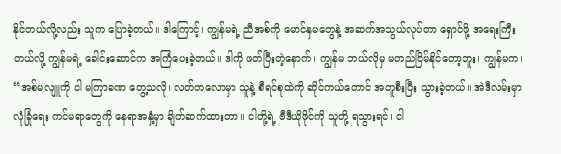နိုင်တယ်လို့လည်း သူက ပြောခဲ့တယ်။ ဒါကြောင့်၊ ကျွန်မရဲ့ ညီအစ်ကို မောင်နှမတွေနဲ့ အဆက်အသွယ်လုပ်တာ ရှောင်ဖို့ အရေးကြီးတယ်လို့ ကျွန်မရဲ့ ခေါင်းဆောင်က အကြံပေးခဲ့တယ်။ ဒါကို ဖတ်ပြီးတဲ့နောက်၊ ကျွန်မ ဘယ်လိုမှ မတည်ငြိမ်နိုင်တော့ဘူး၊ ကျွန်မက၊ “အစ်မလျူကို ငါ မကြာခဏ တွေ့သလို၊ လတ်တလောမှာ သူနဲ့ စီရင်စုထဲကို ဆိုင်ကယ်တောင် အတူစီးပြီး သွားခဲ့တယ်။ အဲဒီလမ်းမှာ လုံခြုံရေး ကင်မရာတွေကို နေရာအနှံ့မှာ ချိတ်ဆက်ထားတာ။ ငါတို့ရဲ့ ဗီဒီယိုဖိုင်ကို သူတို့ ရသွားရင်၊ ငါ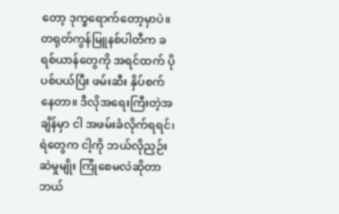တော့ ဒုက္ခရောက်တော့မှာပဲ။ တရုတ်ကွန်မြူနစ်ပါတီက ခရစ်ယာန်တွေကို အရင်ထက် ပိုပစ်ပယ်ပြီး ဖမ်းဆီး နှိပ်စက်နေတာ။ ဒီလိုအရေးကြီးတဲ့အချိန်မှာ ငါ အဖမ်းခံလိုက်ရရင်၊ ရဲတွေက ငါ့ကို ဘယ်လိုညှဉ်းဆဲမှုမျိုး ကြုံစေမလဲဆိုတာ ဘယ်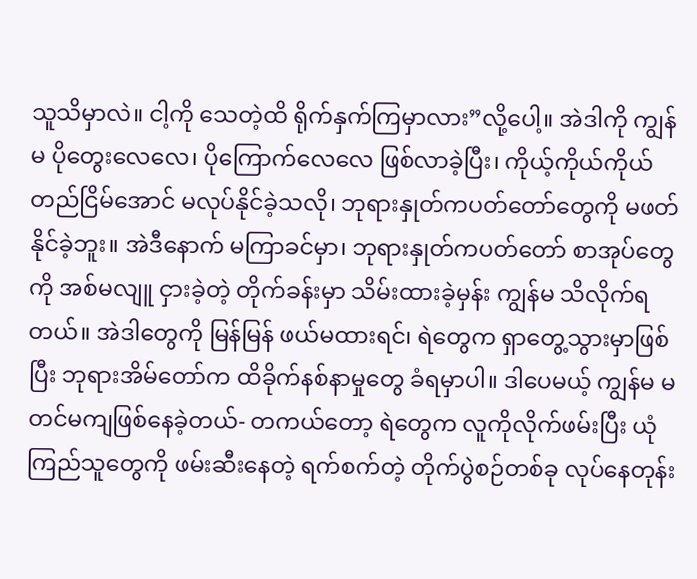သူသိမှာလဲ။ ငါ့ကို သေတဲ့ထိ ရိုက်နှက်ကြမှာလား”လို့ပေါ့။ အဲဒါကို ကျွန်မ ပိုတွေးလေလေ၊ ပိုကြောက်လေလေ ဖြစ်လာခဲ့ပြီး၊ ကိုယ့်ကိုယ်ကိုယ် တည်ငြိမ်အောင် မလုပ်နိုင်ခဲ့သလို၊ ဘုရားနှုတ်ကပတ်တော်တွေကို မဖတ်နိုင်ခဲ့ဘူး။ အဲဒီနောက် မကြာခင်မှာ၊ ဘုရားနှုတ်ကပတ်တော် စာအုပ်တွေကို အစ်မလျူ ငှားခဲ့တဲ့ တိုက်ခန်းမှာ သိမ်းထားခဲ့မှန်း ကျွန်မ သိလိုက်ရတယ်။ အဲဒါတွေကို မြန်မြန် ဖယ်မထားရင်၊ ရဲတွေက ရှာတွေ့သွားမှာဖြစ်ပြီး ဘုရားအိမ်တော်က ထိခိုက်နစ်နာမှုတွေ ခံရမှာပါ။ ဒါပေမယ့် ကျွန်မ မတင်မကျဖြစ်နေခဲ့တယ်- တကယ်တော့ ရဲတွေက လူကိုလိုက်ဖမ်းပြီး ယုံကြည်သူတွေကို ဖမ်းဆီးနေတဲ့ ရက်စက်တဲ့ တိုက်ပွဲစဉ်တစ်ခု လုပ်နေတုန်း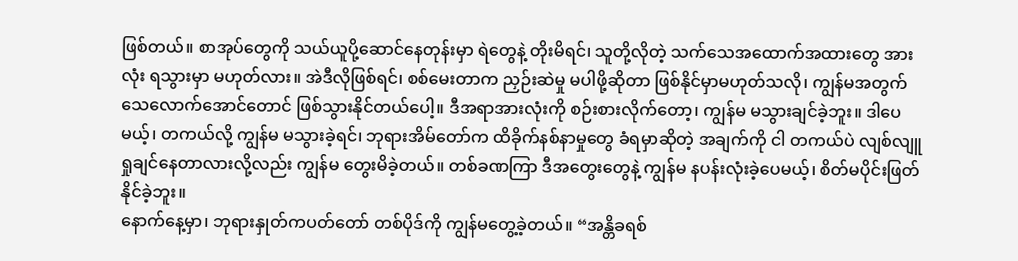ဖြစ်တယ်။ စာအုပ်တွေကို သယ်ယူပို့ဆောင်နေတုန်းမှာ ရဲတွေနဲ့ တိုးမိရင်၊ သူတို့လိုတဲ့ သက်သေအထောက်အထားတွေ အားလုံး ရသွားမှာ မဟုတ်လား။ အဲဒီလိုဖြစ်ရင်၊ စစ်မေးတာက ညှဉ်းဆဲမှု မပါဖို့ဆိုတာ ဖြစ်နိုင်မှာမဟုတ်သလို၊ ကျွန်မအတွက် သေလောက်အောင်တောင် ဖြစ်သွားနိုင်တယ်ပေါ့။ ဒီအရာအားလုံးကို စဉ်းစားလိုက်တော့၊ ကျွန်မ မသွားချင်ခဲ့ဘူး။ ဒါပေမယ့်၊ တကယ်လို့ ကျွန်မ မသွားခဲ့ရင်၊ ဘုရားအိမ်တော်က ထိခိုက်နစ်နာမှုတွေ ခံရမှာဆိုတဲ့ အချက်ကို ငါ တကယ်ပဲ လျစ်လျူရှုချင်နေတာလားလို့လည်း ကျွန်မ တွေးမိခဲ့တယ်။ တစ်ခဏကြာ ဒီအတွေးတွေနဲ့ ကျွန်မ နပန်းလုံးခဲ့ပေမယ့်၊ စိတ်မပိုင်းဖြတ်နိုင်ခဲ့ဘူး။
နောက်နေ့မှာ၊ ဘုရားနှုတ်ကပတ်တော် တစ်ပိုဒ်ကို ကျွန်မတွေ့ခဲ့တယ်။ “အန္တိခရစ်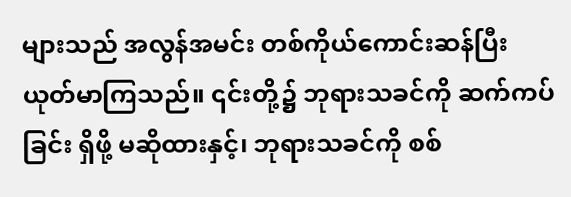များသည် အလွန်အမင်း တစ်ကိုယ်ကောင်းဆန်ပြီး ယုတ်မာကြသည်။ ၎င်းတို့၌ ဘုရားသခင်ကို ဆက်ကပ်ခြင်း ရှိဖို့ မဆိုထားနှင့်၊ ဘုရားသခင်ကို စစ်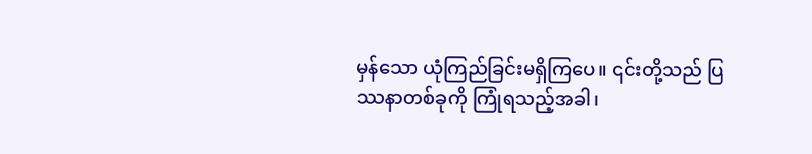မှန်သော ယုံကြည်ခြင်းမရှိကြပေ။ ၎င်းတို့သည် ပြဿနာတစ်ခုကို ကြုံရသည့်အခါ၊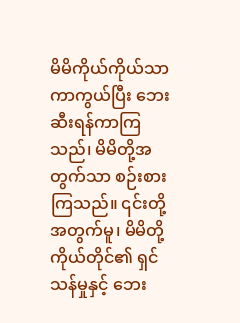မိမိကိုယ်ကိုယ်သာ ကာကွယ်ပြီး ဘေးဆီးရန်ကာကြသည်၊ မိမိတို့အတွက်သာ စဉ်းစားကြသည်။ ၎င်းတို့အတွက်မူ၊ မိမိတို့ကိုယ်တိုင်၏ ရှင်သန်မှုနှင့် ဘေး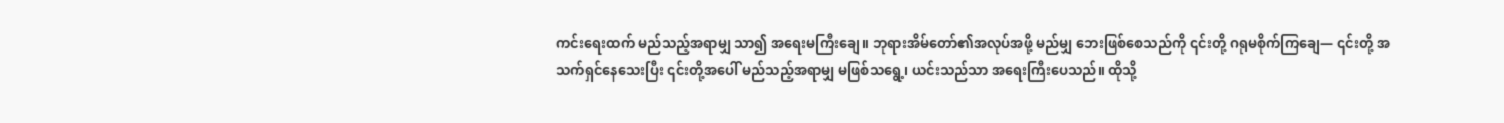ကင်းရေးထက် မည်သည့်အရာမျှ သာ၍ အရေးမကြီးချေ။ ဘုရားအိမ်တော်၏အလုပ်အဖို့ မည်မျှ ဘေးဖြစ်စေသည်ကို ၎င်းတို့ ဂရုမစိုက်ကြချေ— ၎င်းတို့ အသက်ရှင်နေသေးပြီး ၎င်းတို့အပေါ် မည်သည့်အရာမျှ မဖြစ်သရွေ့၊ ယင်းသည်သာ အရေးကြီးပေသည်။ ထိုသို့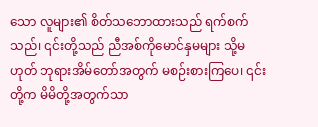သော လူများ၏ စိတ်သဘောထားသည် ရက်စက်သည်၊ ၎င်းတို့သည် ညီအစ်ကိုမောင်နှမများ သို့မဟုတ် ဘုရားအိမ်တော်အတွက် မစဉ်းစားကြပေ၊ ၎င်းတို့က မိမိတို့အတွက်သာ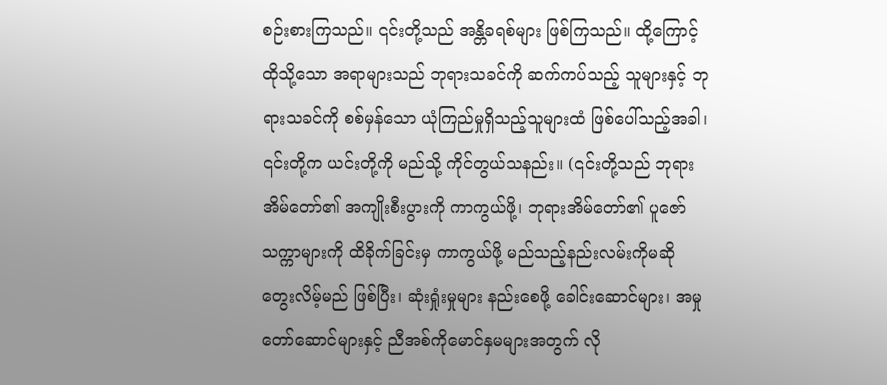စဉ်းစားကြသည်။ ၎င်းတို့သည် အန္တိခရစ်များ ဖြစ်ကြသည်။ ထို့ကြောင့် ထိုသို့သော အရာများသည် ဘုရားသခင်ကို ဆက်ကပ်သည့် သူများနှင့် ဘုရားသခင်ကို စစ်မှန်သော ယုံကြည်မှုရှိသည့်သူများထံ ဖြစ်ပေါ်သည့်အခါ၊ ၎င်းတို့က ယင်းတို့ကို မည်သို့ ကိုင်တွယ်သနည်း။ (၎င်းတို့သည် ဘုရားအိမ်တော်၏ အကျိုးစီးပွားကို ကာကွယ်ဖို့၊ ဘုရားအိမ်တော်၏ ပူဇော်သက္ကာများကို ထိခိုက်ခြင်းမှ ကာကွယ်ဖို့ မည်သည့်နည်းလမ်းကိုမဆို တွေးလိမ့်မည် ဖြစ်ပြီး၊ ဆုံးရှုံးမှုများ နည်းစေဖို့ ခေါင်းဆောင်များ၊ အမှုတော်ဆောင်များနှင့် ညီအစ်ကိုမောင်နှမများအတွက် လို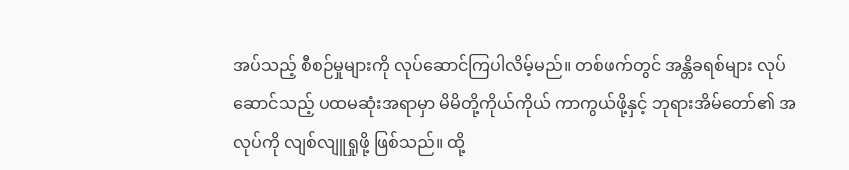အပ်သည့် စီစဉ်မှုများကို လုပ်ဆောင်ကြပါလိမ့်မည်။ တစ်ဖက်တွင် အန္တိခရစ်များ လုပ်ဆောင်သည့် ပထမဆုံးအရာမှာ မိမိတို့ကိုယ်ကိုယ် ကာကွယ်ဖို့နှင့် ဘုရားအိမ်တော်၏ အလုပ်ကို လျစ်လျူရှုဖို့ ဖြစ်သည်။ ထို့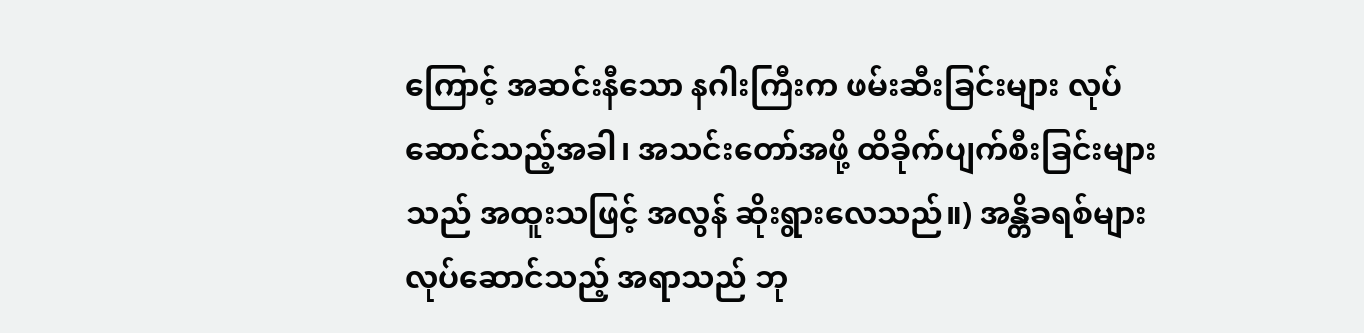ကြောင့် အဆင်းနီသော နဂါးကြီးက ဖမ်းဆီးခြင်းများ လုပ်ဆောင်သည့်အခါ၊ အသင်းတော်အဖို့ ထိခိုက်ပျက်စီးခြင်းများသည် အထူးသဖြင့် အလွန် ဆိုးရွားလေသည်။) အန္တိခရစ်များ လုပ်ဆောင်သည့် အရာသည် ဘု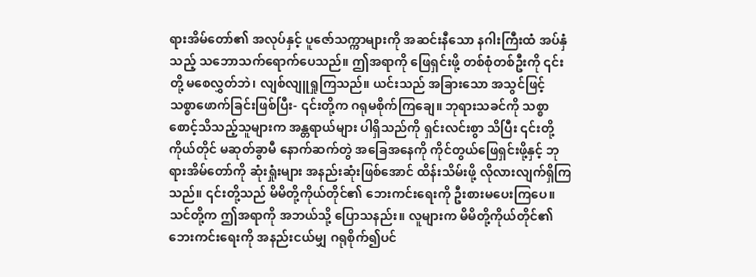ရားအိမ်တော်၏ အလုပ်နှင့် ပူဇော်သက္ကာများကို အဆင်းနီသော နဂါးကြီးထံ အပ်နှံသည့် သဘောသက်ရောက်ပေသည်။ ဤအရာကို ဖြေရှင်းဖို့ တစ်စုံတစ်ဦးကို ၎င်းတို့ မစေလွှတ်ဘဲ၊ လျစ်လျူရှုကြသည်။ ယင်းသည် အခြားသော အသွင်ဖြင့် သစ္စာဖောက်ခြင်းဖြစ်ပြီး- ၎င်းတို့က ဂရုမစိုက်ကြချေ။ ဘုရားသခင်ကို သစ္စာစောင့်သိသည့်သူများက အန္တရာယ်များ ပါရှိသည်ကို ရှင်းလင်းစွာ သိပြီး ၎င်းတို့ကိုယ်တိုင် မဆုတ်ခွာမီ နောက်ဆက်တွဲ အခြေအနေကို ကိုင်တွယ်ဖြေရှင်းဖို့နှင့် ဘုရားအိမ်တော်ကို ဆုံးရှုံးများ အနည်းဆုံးဖြစ်အောင် ထိန်းသိမ်းဖို့ လိုလားလျက်ရှိကြသည်။ ၎င်းတို့သည် မိမိတို့ကိုယ်တိုင်၏ ဘေးကင်းရေးကို ဦးစားမပေးကြပေ။ သင်တို့က ဤအရာကို အဘယ်သို့ ပြောသနည်း။ လူများက မိမိတို့ကိုယ်တိုင်၏ ဘေးကင်းရေးကို အနည်းငယ်မျှ ဂရုစိုက်၍ပင်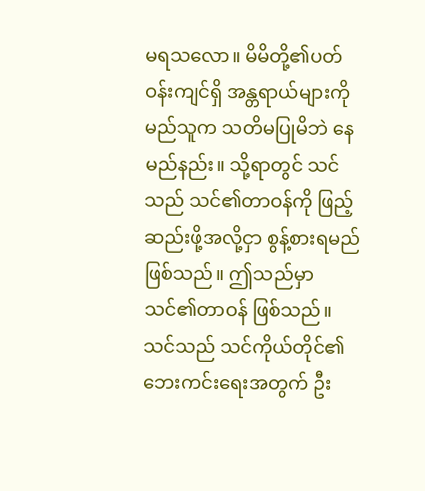မရသလော။ မိမိတို့၏ပတ်ဝန်းကျင်ရှိ အန္တရာယ်များကို မည်သူက သတိမပြုမိဘဲ နေမည်နည်း။ သို့ရာတွင် သင်သည် သင်၏တာဝန်ကို ဖြည့်ဆည်းဖို့အလို့ငှာ စွန့်စားရမည် ဖြစ်သည်။ ဤသည်မှာ သင်၏တာဝန် ဖြစ်သည်။ သင်သည် သင်ကိုယ်တိုင်၏ ဘေးကင်းရေးအတွက် ဦး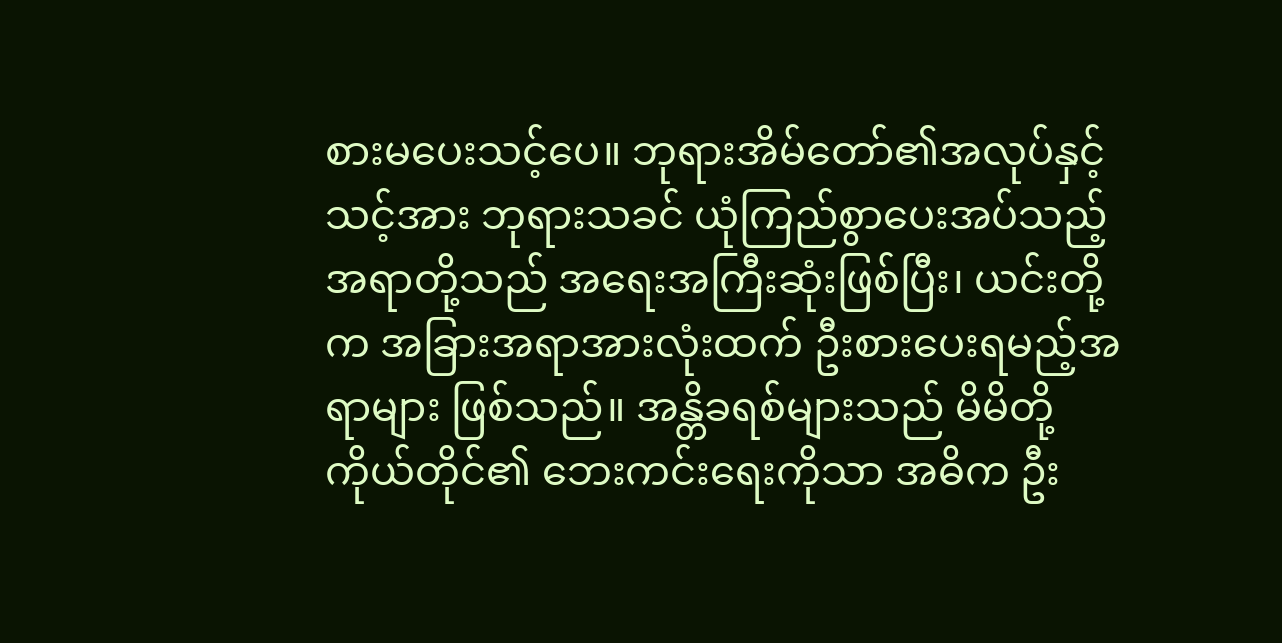စားမပေးသင့်ပေ။ ဘုရားအိမ်တော်၏အလုပ်နှင့် သင့်အား ဘုရားသခင် ယုံကြည်စွာပေးအပ်သည့် အရာတို့သည် အရေးအကြီးဆုံးဖြစ်ပြီး၊ ယင်းတို့က အခြားအရာအားလုံးထက် ဦးစားပေးရမည့်အရာများ ဖြစ်သည်။ အန္တိခရစ်များသည် မိမိတို့ကိုယ်တိုင်၏ ဘေးကင်းရေးကိုသာ အဓိက ဦး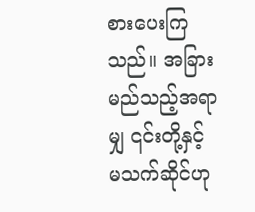စားပေးကြသည်။ အခြားမည်သည့်အရာမျှ ၎င်းတို့နှင့် မသက်ဆိုင်ဟု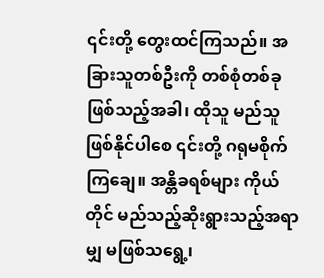၎င်းတို့ တွေးထင်ကြသည်။ အခြားသူတစ်ဦးကို တစ်စုံတစ်ခုဖြစ်သည့်အခါ၊ ထိုသူ မည်သူဖြစ်နိုင်ပါစေ ၎င်းတို့ ဂရုမစိုက်ကြချေ။ အန္တိခရစ်များ ကိုယ်တိုင် မည်သည့်ဆိုးရွားသည့်အရာမျှ မဖြစ်သရွေ့၊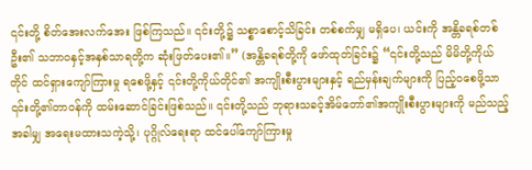၎င်းတို့ စိတ်အေးလက်အေး ဖြစ်ကြသည်။ ၎င်းတို့၌ သစ္စာစောင့်သိခြင်း တစ်စက်မျှ မရှိပေ၊ ယင်းကို အန္တိခရစ်တစ်ဦး၏ သဘာဝနှင့်အနှစ်သာရတို့က ဆုံးဖြတ်ပေး၏။” (အန္တိခရစ်တို့ကို ဖော်ထုတ်ခြင်း၌ “၎င်းတို့သည် မိမိတို့ကိုယ်တိုင် ထင်ရှားကျော်ကြားမှု ရစေဖို့နှင့် ၎င်းတို့ကိုယ်တိုင်၏ အကျိုးစီးပွားများနှင့် ရည်မှန်းချက်များကို ပြည့်ဝစေဖို့သာ ၎င်းတို့၏တာဝန်ကို ထမ်းဆောင်ခြင်းဖြစ်သည်။ ၎င်းတို့သည် ဘုရားသခင့်အိမ်တော်၏အကျိုးစီးပွားများကို မည်သည့်အခါမျှ အရေးမထားသကဲ့သို့၊ ပုဂ္ဂိုလ်ရေးရာ ထင်ပေါ်ကျော်ကြားမှု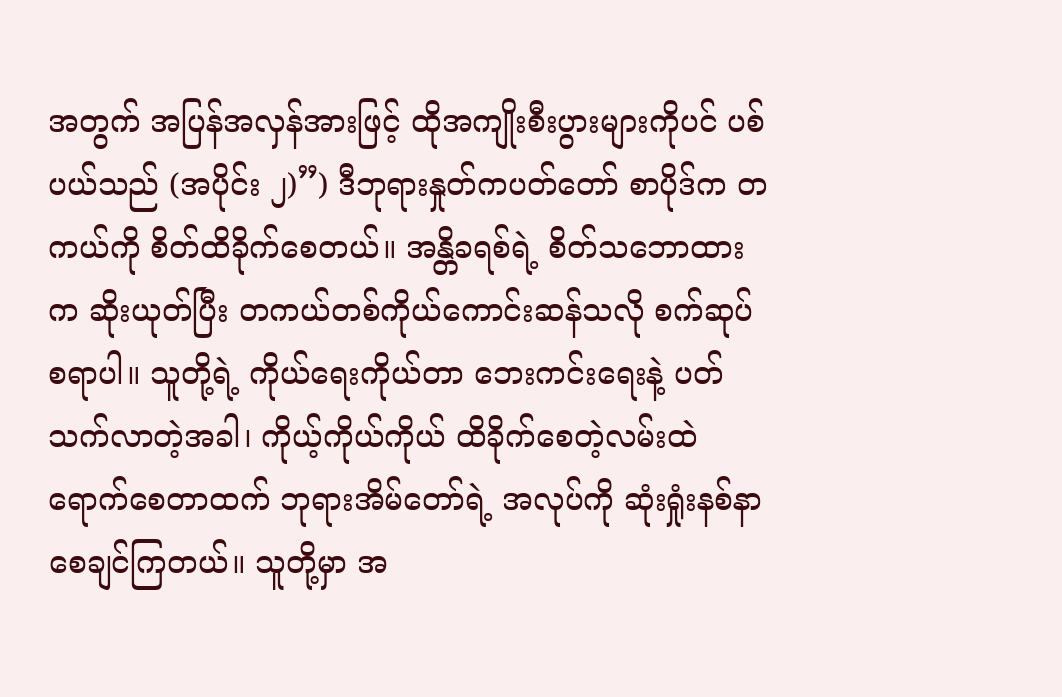အတွက် အပြန်အလှန်အားဖြင့် ထိုအကျိုးစီးပွားများကိုပင် ပစ်ပယ်သည် (အပိုင်း ၂)”) ဒီဘုရားနှုတ်ကပတ်တော် စာပိုဒ်က တကယ်ကို စိတ်ထိခိုက်စေတယ်။ အန္တိခရစ်ရဲ့ စိတ်သဘောထားက ဆိုးယုတ်ပြီး တကယ်တစ်ကိုယ်ကောင်းဆန်သလို စက်ဆုပ်စရာပါ။ သူတို့ရဲ့ ကိုယ်ရေးကိုယ်တာ ဘေးကင်းရေးနဲ့ ပတ်သက်လာတဲ့အခါ၊ ကိုယ့်ကိုယ်ကိုယ် ထိခိုက်စေတဲ့လမ်းထဲ ရောက်စေတာထက် ဘုရားအိမ်တော်ရဲ့ အလုပ်ကို ဆုံးရှုံးနစ်နာစေချင်ကြတယ်။ သူတို့မှာ အ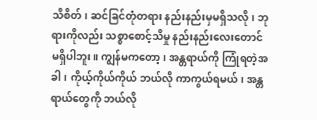သိစိတ်၊ ဆင်ခြင်တုံတရား နည်းနည်းမှမရှိသလို၊ ဘုရားကိုလည်း သစ္စာစောင့်သိမှု နည်းနည်းလေးတောင် မရှိပါဘူး။ ကျွန်မကတော့၊ အန္တရာယ်ကို ကြုံရတဲ့အခါ၊ ကိုယ့်ကိုယ်ကိုယ် ဘယ်လို ကာကွယ်ရမယ်၊ အန္တရာယ်တွေကို ဘယ်လို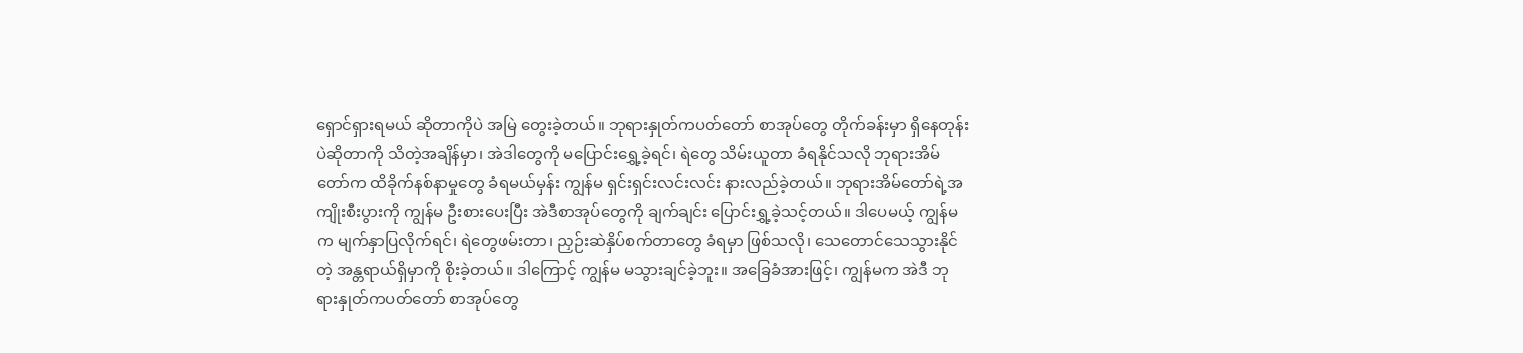ရှောင်ရှားရမယ် ဆိုတာကိုပဲ အမြဲ တွေးခဲ့တယ်။ ဘုရားနှုတ်ကပတ်တော် စာအုပ်တွေ တိုက်ခန်းမှာ ရှိနေတုန်းပဲဆိုတာကို သိတဲ့အချိန်မှာ၊ အဲဒါတွေကို မပြောင်းရွှေ့ခဲ့ရင်၊ ရဲတွေ သိမ်းယူတာ ခံရနိုင်သလို ဘုရားအိမ်တော်က ထိခိုက်နစ်နာမှုတွေ ခံရမယ်မှန်း ကျွန်မ ရှင်းရှင်းလင်းလင်း နားလည်ခဲ့တယ်။ ဘုရားအိမ်တော်ရဲ့အကျိုးစီးပွားကို ကျွန်မ ဦးစားပေးပြီး အဲဒီစာအုပ်တွေကို ချက်ချင်း ပြောင်းရွှ့ခဲ့သင့်တယ်။ ဒါပေမယ့် ကျွန်မက မျက်နှာပြလိုက်ရင်၊ ရဲတွေဖမ်းတာ၊ ညှဉ်းဆဲနှိပ်စက်တာတွေ ခံရမှာ ဖြစ်သလို၊ သေတောင်သေသွားနိုင်တဲ့ အန္တရာယ်ရှိမှာကို စိုးခဲ့တယ်။ ဒါကြောင့် ကျွန်မ မသွားချင်ခဲ့ဘူး။ အခြေခံအားဖြင့်၊ ကျွန်မက အဲဒီ ဘုရားနှုတ်ကပတ်တော် စာအုပ်တွေ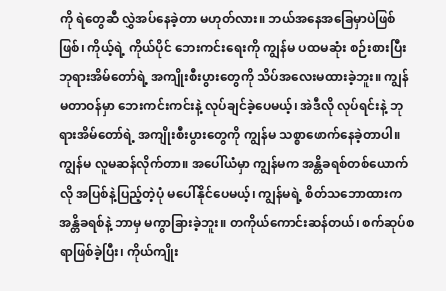ကို ရဲတွေဆီ လွှဲအပ်နေခဲ့တာ မဟုတ်လား။ ဘယ်အနေအခြေမှာပဲဖြစ်ဖြစ်၊ ကိုယ့်ရဲ့ ကိုယ်ပိုင် ဘေးကင်းရေးကို ကျွန်မ ပထမဆုံး စဉ်းစားပြီး ဘုရားအိမ်တော်ရဲ့ အကျိုးစီးပွားတွေကို သိပ်အလေးမထားခဲ့ဘူး။ ကျွန်မတာဝန်မှာ ဘေးကင်းကင်းနဲ့ လုပ်ချင်ခဲ့ပေမယ့်၊ အဲဒီလို လုပ်ရင်းနဲ့ ဘုရားအိမ်တော်ရဲ့ အကျိုးစီးပွားတွေကို ကျွန်မ သစ္စာဖောက်နေခဲ့တာပါ။ ကျွန်မ လူမဆန်လိုက်တာ။ အပေါ်ယံမှာ ကျွန်မက အန္တိခရစ်တစ်ယောက်လို အပြစ်နဲ့ပြည့်တဲ့ပုံ မပေါ်နိုင်ပေမယ့်၊ ကျွန်မရဲ့ စိတ်သဘောထားက အန္တိခရစ်နဲ့ ဘာမှ မကွာခြားခဲ့ဘူး။ တကိုယ်ကောင်းဆန်တယ်၊ စက်ဆုပ်စရာဖြစ်ခဲ့ပြီး၊ ကိုယ်ကျိုး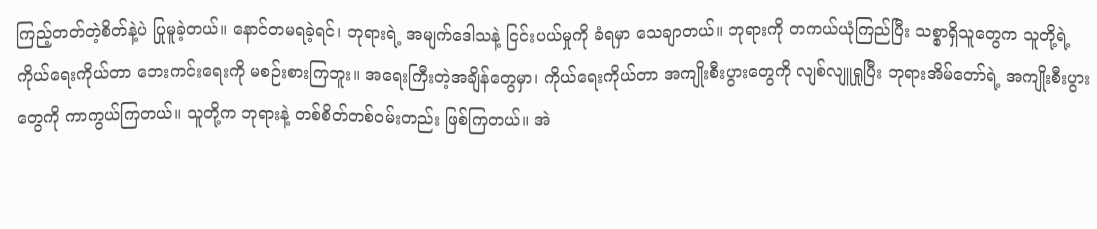ကြည့်တတ်တဲ့စိတ်နဲ့ပဲ ပြုမူခဲ့တယ်။ နောင်တမရခဲ့ရင်၊ ဘုရားရဲ့ အမျက်ဒေါသနဲ့ ငြင်းပယ်မှုကို ခံရမှာ သေချာတယ်။ ဘုရားကို တကယ်ယုံကြည်ပြီး သစ္စာရှိသူတွေက သူတို့ရဲ့ ကိုယ်ရေးကိုယ်တာ ဘေးကင်းရေးကို မစဉ်းစားကြဘူး။ အရေးကြီးတဲ့အချိန်တွေမှာ၊ ကိုယ်ရေးကိုယ်တာ အကျိုးစီးပွားတွေကို လျစ်လျူရှုပြီး ဘုရားအိမ်တော်ရဲ့ အကျိုးစီးပွားတွေကို ကာကွယ်ကြတယ်။ သူတို့က ဘုရားနဲ့ တစ်စိတ်တစ်ဝမ်းတည်း ဖြစ်ကြတယ်။ အဲ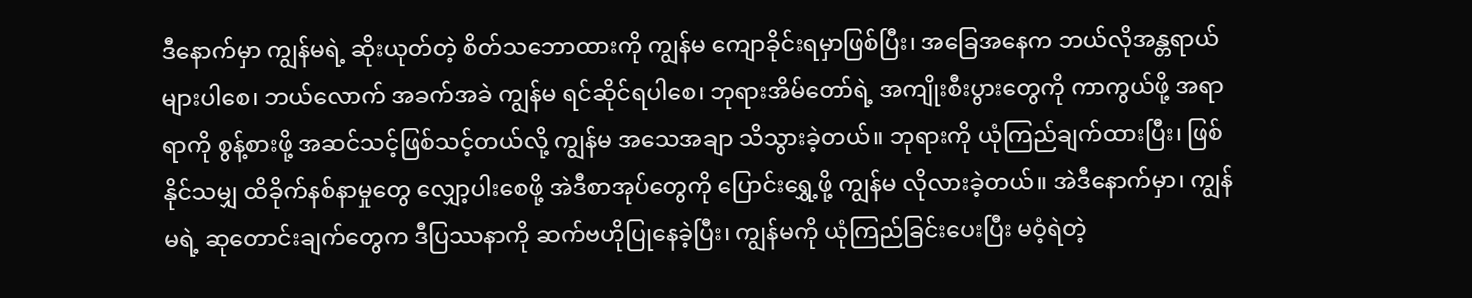ဒီနောက်မှာ ကျွန်မရဲ့ ဆိုးယုတ်တဲ့ စိတ်သဘောထားကို ကျွန်မ ကျောခိုင်းရမှာဖြစ်ပြီး၊ အခြေအနေက ဘယ်လိုအန္တရာယ်များပါစေ၊ ဘယ်လောက် အခက်အခဲ ကျွန်မ ရင်ဆိုင်ရပါစေ၊ ဘုရားအိမ်တော်ရဲ့ အကျိုးစီးပွားတွေကို ကာကွယ်ဖို့ အရာရာကို စွန့်စားဖို့ အဆင်သင့်ဖြစ်သင့်တယ်လို့ ကျွန်မ အသေအချာ သိသွားခဲ့တယ်။ ဘုရားကို ယုံကြည်ချက်ထားပြီး၊ ဖြစ်နိုင်သမျှ ထိခိုက်နစ်နာမှုတွေ လျှော့ပါးစေဖို့ အဲဒီစာအုပ်တွေကို ပြောင်းရွှေ့ဖို့ ကျွန်မ လိုလားခဲ့တယ်။ အဲဒီနောက်မှာ၊ ကျွန်မရဲ့ ဆုတောင်းချက်တွေက ဒီပြဿနာကို ဆက်ဗဟိုပြုနေခဲ့ပြီး၊ ကျွန်မကို ယုံကြည်ခြင်းပေးပြီး မဝံ့ရဲတဲ့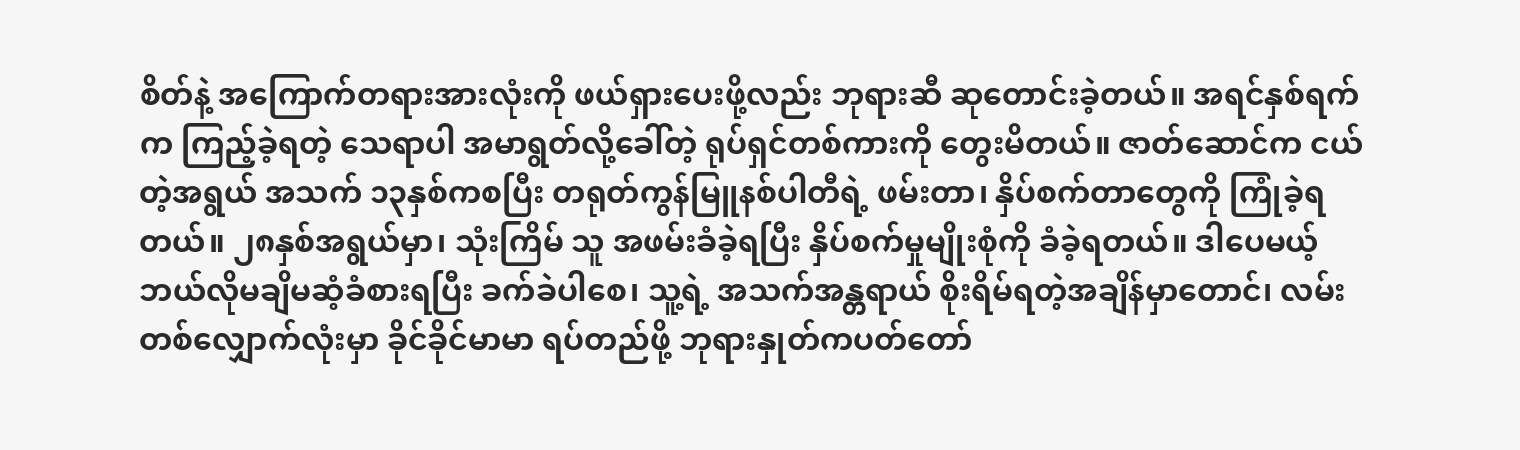စိတ်နဲ့ အကြောက်တရားအားလုံးကို ဖယ်ရှားပေးဖို့လည်း ဘုရားဆီ ဆုတောင်းခဲ့တယ်။ အရင်နှစ်ရက်က ကြည့်ခဲ့ရတဲ့ သေရာပါ အမာရွတ်လို့ခေါ်တဲ့ ရုပ်ရှင်တစ်ကားကို တွေးမိတယ်။ ဇာတ်ဆောင်က ငယ်တဲ့အရွယ် အသက် ၁၃နှစ်ကစပြီး တရုတ်ကွန်မြူနစ်ပါတီရဲ့ ဖမ်းတာ၊ နှိပ်စက်တာတွေကို ကြုံခဲ့ရတယ်။ ၂၈နှစ်အရွယ်မှာ၊ သုံးကြိမ် သူ အဖမ်းခံခဲ့ရပြီး နှိပ်စက်မှုမျိုးစုံကို ခံခဲ့ရတယ်။ ဒါပေမယ့် ဘယ်လိုမချိမဆံ့ခံစားရပြီး ခက်ခဲပါစေ၊ သူ့ရဲ့ အသက်အန္တရာယ် စိုးရိမ်ရတဲ့အချိန်မှာတောင်၊ လမ်းတစ်လျှောက်လုံးမှာ ခိုင်ခိုင်မာမာ ရပ်တည်ဖို့ ဘုရားနှုတ်ကပတ်တော်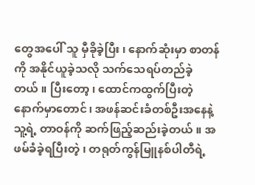တွေအပေါ် သူ မှီခိုခဲ့ပြီး၊ နောက်ဆုံးမှာ စာတန်ကို အနိုင်ယူခဲ့သလို သက်သေရပ်တည်ခဲ့တယ်။ ပြီးတော့၊ ထောင်ကထွက်ပြီးတဲ့နောက်မှာတောင်၊ အဖန်ဆင်းခံတစ်ဦးအနေနဲ့ သူ့ရဲ့ တာဝန်ကို ဆက်ဖြည့်ဆည်းခဲ့တယ်။ အဖမ်ခံခဲ့ရပြီးတဲ့၊ တရုတ်ကွန်မြူနစ်ပါတီရဲ့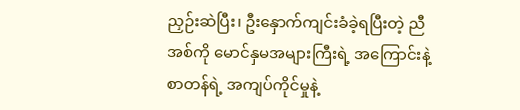ညှဉ်းဆဲပြီး၊ ဦးနှောက်ကျင်းခံခဲ့ရပြီးတဲ့ ညီအစ်ကို မောင်နှမအများကြီးရဲ့ အကြောင်းနဲ့ စာတန်ရဲ့ အကျပ်ကိုင်မှုနဲ့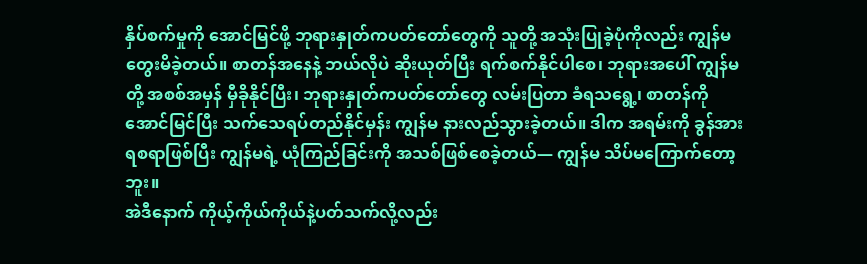နှိပ်စက်မှုကို အောင်မြင်ဖို့ ဘုရားနှုတ်ကပတ်တော်တွေကို သူတို့ အသုံးပြုခဲ့ပုံကိုလည်း ကျွန်မ တွေးမိခဲ့တယ်။ စာတန်အနေနဲ့ ဘယ်လိုပဲ ဆိုးယုတ်ပြီး ရက်စက်နိုင်ပါစေ၊ ဘုရားအပေါ် ကျွန်မတို့ အစစ်အမှန် မှီခိုနိုင်ပြီး၊ ဘုရားနှုတ်ကပတ်တော်တွေ လမ်းပြတာ ခံရသရွေ့၊ စာတန်ကို အောင်မြင်ပြီး သက်သေရပ်တည်နိုင်မှန်း ကျွန်မ နားလည်သွားခဲ့တယ်။ ဒါက အရမ်းကို ခွန်အားရစရာဖြစ်ပြီး ကျွန်မရဲ့ ယုံကြည်ခြင်းကို အသစ်ဖြစ်စေခဲ့တယ်— ကျွန်မ သိပ်မကြောက်တော့ဘူး။
အဲဒီနောက် ကိုယ့်ကိုယ်ကိုယ်နဲ့ပတ်သက်လို့လည်း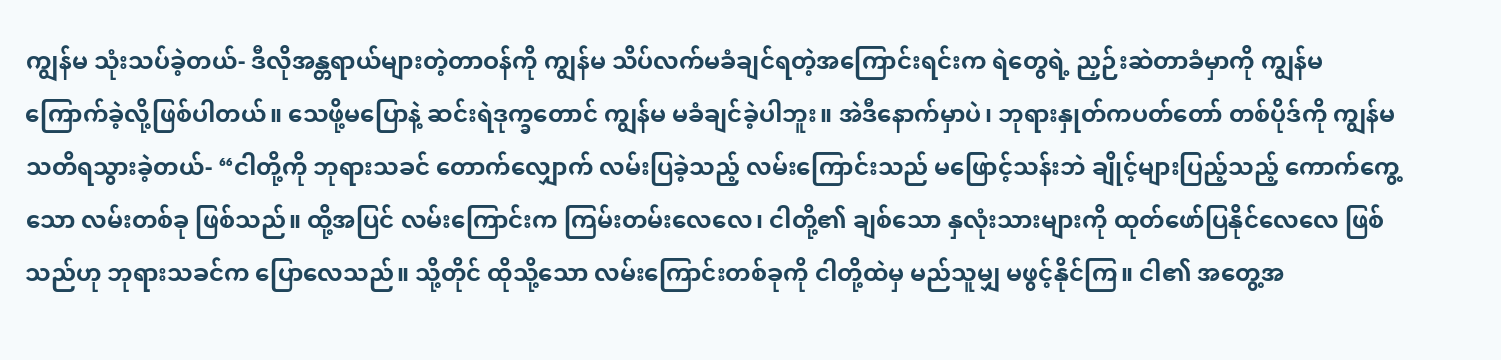ကျွန်မ သုံးသပ်ခဲ့တယ်- ဒီလိုအန္တရာယ်များတဲ့တာဝန်ကို ကျွန်မ သိပ်လက်မခံချင်ရတဲ့အကြောင်းရင်းက ရဲတွေရဲ့ ညှဉ်းဆဲတာခံမှာကို ကျွန်မ ကြောက်ခဲ့လို့ဖြစ်ပါတယ်။ သေဖို့မပြောနဲ့ ဆင်းရဲဒုက္ခတောင် ကျွန်မ မခံချင်ခဲ့ပါဘူး။ အဲဒီနောက်မှာပဲ၊ ဘုရားနှုတ်ကပတ်တော် တစ်ပိုဒ်ကို ကျွန်မ သတိရသွားခဲ့တယ်- “ငါတို့ကို ဘုရားသခင် တောက်လျှောက် လမ်းပြခဲ့သည့် လမ်းကြောင်းသည် မဖြောင့်သန်းဘဲ ချိုင့်များပြည့်သည့် ကောက်ကွေ့သော လမ်းတစ်ခု ဖြစ်သည်။ ထို့အပြင် လမ်းကြောင်းက ကြမ်းတမ်းလေလေ၊ ငါတို့၏ ချစ်သော နှလုံးသားများကို ထုတ်ဖော်ပြနိုင်လေလေ ဖြစ်သည်ဟု ဘုရားသခင်က ပြောလေသည်။ သို့တိုင် ထိုသို့သော လမ်းကြောင်းတစ်ခုကို ငါတို့ထဲမှ မည်သူမျှ မဖွင့်နိုင်ကြ။ ငါ၏ အတွေ့အ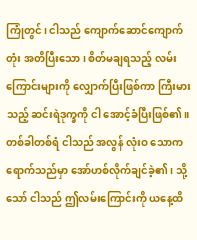ကြုံတွင်၊ ငါသည် ကျောက်ဆောင်ကျောက်တုံး အတိပြီးသော၊ စိတ်မချရသည့် လမ်းကြောင်းများကို လျှောက်ပြီးဖြစ်ကာ ကြီးမားသည့် ဆင်းရဲဒုက္ခကို ငါ အောင့်ခံပြီးဖြစ်၏။ တစ်ခါတစ်ရံ ငါသည် အလွန် လုံးဝ သောကရောက်သည်မှာ အော်ဟစ်လိုက်ချင်ခဲ့၏၊ သို့သော် ငါသည် ဤလမ်းကြောင်းကို ယနေ့ထိ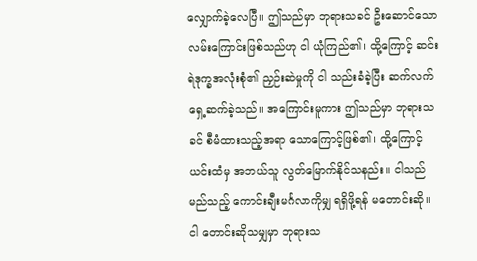လျှောက်ခဲ့လေပြီ။ ဤသည်မှာ ဘုရားသခင် ဦးဆောင်သော လမ်းကြောင်းဖြစ်သည်ဟု ငါ ယုံကြည်၏၊ ထို့ကြောင့် ဆင်းရဲဒုက္ခအလုံးစုံ၏ ညှဉ်းဆဲမှုကို ငါ သည်းခံခဲ့ပြီး ဆက်လက် ရှေ့ဆက်ခဲ့သည်။ အကြောင်းမူကား ဤသည်မှာ ဘုရားသခင် စီမံထားသည့်အရာ သောကြောင့်ဖြစ်၏၊ ထို့ကြောင့် ယင်းထံမှ အဘယ်သူ လွတ်မြောက်နိုင်သနည်း။ ငါသည် မည်သည့် ကောင်းချီးမင်္ဂလာကိုမျှ ရရှိဖို့ရန် မတောင်းဆို။ ငါ တောင်းဆိုသမျှမှာ ဘုရားသ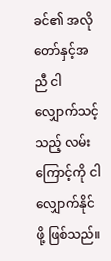ခင်၏ အလိုတော်နှင့်အညီ ငါ လျှောက်သင့်သည့် လမ်းကြောင့်ကို ငါ လျှောက်နိုင်ဖို့ ဖြစ်သည်။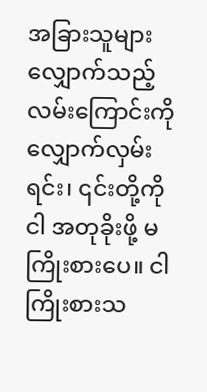အခြားသူများ လျှောက်သည့် လမ်းကြောင်းကို လျှောက်လှမ်းရင်း၊ ၎င်းတို့ကို ငါ အတုခိုးဖို့ မကြိုးစားပေ။ ငါ ကြိုးစားသ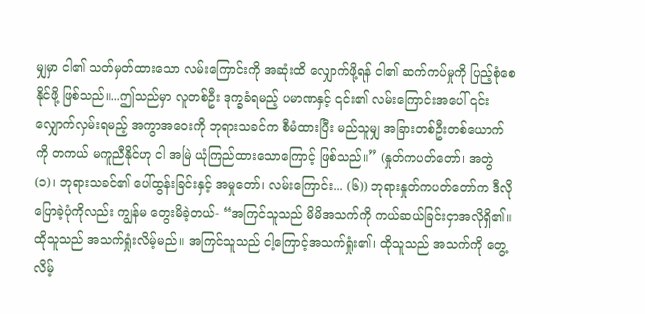မျှမှာ ငါ၏ သတ်မှတ်ထားသော လမ်းကြောင်းကို အဆုံးထိ လျှောက်ဖို့ရန် ငါ၏ ဆက်ကပ်မှုကို ပြည့်စုံစေနိုင်ဖို့ ဖြစ်သည်။...ဤသည်မှာ လူတစ်ဦး ဒုက္ခခံရမည့် ပမာဏနှင့် ၎င်း၏ လမ်းကြောင်းအပေါ် ၎င်း လျှောက်လှမ်းရမည့် အကွာအဝေးကို ဘုရားသခင်က စီမံထားပြီး မည်သူမျှ အခြားတစ်ဦးတစ်ယောက်ကို တကယ် မကူညီနိုင်ဟု ငါ အမြဲ ယုံကြည်ထားသောကြောင့် ဖြစ်သည်။” (နှုတ်ကပတ်တော်၊ အတွဲ (၁)၊ ဘုရားသခင်၏ ပေါ်ထွန်းခြင်းနှင့် အမှုတော်၊ လမ်းကြောင်း... (၆)) ဘုရားနှုတ်ကပတ်တော်က ဒီလိုပြောခဲ့ပုံကိုလည်း ကျွန်မ တွေးမိခဲ့တယ်- “အကြင်သူသည် မိမိအသက်ကို ကယ်ဆယ်ခြင်းငှာအလိုရှိ၏။ ထိုသူသည် အသက်ရှုံးလိမ့်မည်။ အကြင်သူသည် ငါ့ကြောင့်အသက်ရှုံး၏၊ ထိုသူသည် အသက်ကို တွေ့လိမ့်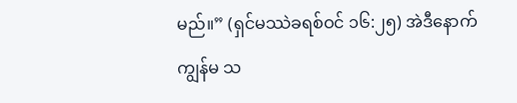မည်။” (ရှင်မဿဲခရစ်ဝင် ၁၆:၂၅) အဲဒီနောက် ကျွန်မ သ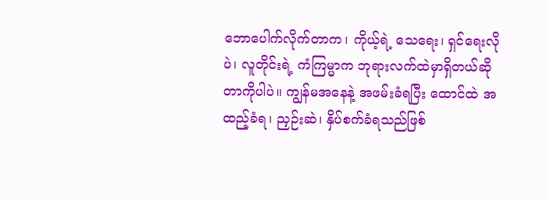ဘောပေါက်လိုက်တာက၊ ကိုယ့်ရဲ့ သေရေး၊ ရှင်ရေးလိုပဲ၊ လူတိုင်းရဲ့ ကံကြမ္မာက ဘုရားလက်ထဲမှာရှိတယ်ဆိုတာကိုပါပဲ။ ကျွန်မအနေနဲ့ အဖမ်းခံရပြီး ထောင်ထဲ အထည့်ခံရ၊ ညှဉ်းဆဲ၊ နှိပ်စက်ခံရသည်ဖြစ်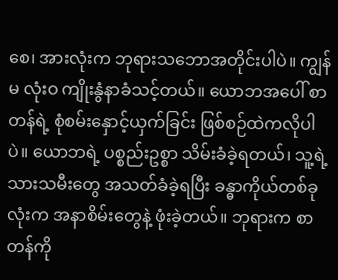စေ၊ အားလုံးက ဘုရားသဘောအတိုင်းပါပဲ။ ကျွန်မ လုံးဝ ကျိုးနွံနာခံသင့်တယ်။ ယောဘအပေါ် စာတန်ရဲ့ စုံစမ်းနှောင့်ယှက်ခြင်း ဖြစ်စဉ်ထဲကလိုပါပဲ။ ယောဘရဲ့ ပစ္စည်းဥစ္စာ သိမ်းခံခဲ့ရတယ်၊ သူ့ရဲ့ သားသမီးတွေ အသတ်ခံခဲ့ရပြီး ခန္ဓာကိုယ်တစ်ခုလုံးက အနာစိမ်းတွေနဲ့ ဖုံးခဲ့တယ်။ ဘုရားက စာတန်ကို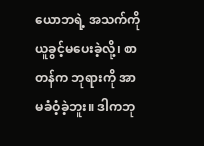ယောဘရဲ့ အသက်ကို ယူခွင့်မပေးခဲ့လို့၊ စာတန်က ဘုရားကို အာမခံဝံ့ခဲ့ဘူး။ ဒါကဘု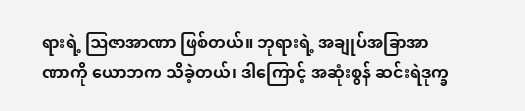ရားရဲ့ ဩဇာအာဏာ ဖြစ်တယ်။ ဘုရားရဲ့ အချုပ်အခြာအာဏာကို ယောဘက သိခဲ့တယ်၊ ဒါကြောင့် အဆုံးစွန် ဆင်းရဲဒုက္ခ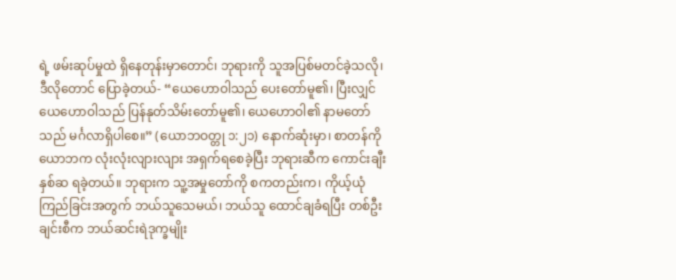ရဲ့ ဖမ်းဆုပ်မှုထဲ ရှိနေတုန်းမှာတောင်၊ ဘုရားကို သူအပြစ်မတင်ခဲ့သလို၊ ဒီလိုတောင် ပြောခဲ့တယ်- “ယေဟောဝါသည် ပေးတော်မူ၏၊ ပြီးလျှင် ယေဟောဝါသည် ပြန်နုတ်သိမ်းတော်မူ၏၊ ယေဟောဝါ၏ နာမတော်သည် မင်္ဂလာရှိပါစေ။” (ယောဘဝတ္တု ၁:၂၁) နောက်ဆုံးမှာ၊ စာတန်ကို ယောဘက လုံးလုံးလျားလျား အရှက်ရစေခဲ့ပြီး ဘုရားဆီက ကောင်းချီးနှစ်ဆ ရခဲ့တယ်။ ဘုရားက သူ့အမှုတော်ကို စကတည်းက၊ ကိုယ့်ယုံကြည်ခြင်းအတွက် ဘယ်သူသေမယ်၊ ဘယ်သူ ထောင်ချခံရပြီး တစ်ဦးချင်းစီက ဘယ်ဆင်းရဲဒုက္ခမျိုး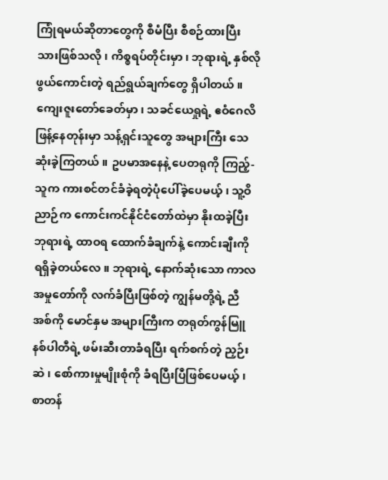ကြုံရမယ်ဆိုတာတွေကို စီမံပြီး စီစဉ်ထားပြီးသားဖြစ်သလို၊ ကိစ္စရပ်တိုင်းမှာ၊ ဘုရားရဲ့ နှစ်လိုဖွယ်ကောင်းတဲ့ ရည်ရွယ်ချက်တွေ ရှိပါတယ်။ ကျေးဇူးတော်ခေတ်မှာ၊ သခင်ယေရှုရဲ့ ဧဝံဂေလိ ဖြန့်နေတုန်းမှာ သန့်ရှင်းသူတွေ အများကြီး သေဆုံးခဲ့ကြတယ်။ ဥပမာအနေနဲ့ ပေတရုကို ကြည့်- သူက ကားစင်တင်ခံခဲ့ရတဲ့ပုံပေါ်ခဲ့ပေမယ့်၊ သူ့ဝိညာဉ်က ကောင်းကင်နိုင်ငံတော်ထဲမှာ နိုးထခဲ့ပြီး ဘုရားရဲ့ ထာဝရ ထောက်ခံချက်နဲ့ ကောင်းချီးကို ရရှိခဲ့တယ်လေ။ ဘုရားရဲ့ နောက်ဆုံးသော ကာလ အမှုတော်ကို လက်ခံပြီးဖြစ်တဲ့ ကျွန်မတို့ရဲ့ ညီအစ်ကို မောင်နှမ အများကြီးက တရုတ်ကွန်မြူနစ်ပါတီရဲ့ ဖမ်းဆီးတာခံရပြီး ရက်စက်တဲ့ ညှဉ်းဆဲ၊ စော်ကားမှုမျိုးစုံကို ခံရပြီးပြီဖြစ်ပေမယ့်၊ စာတန်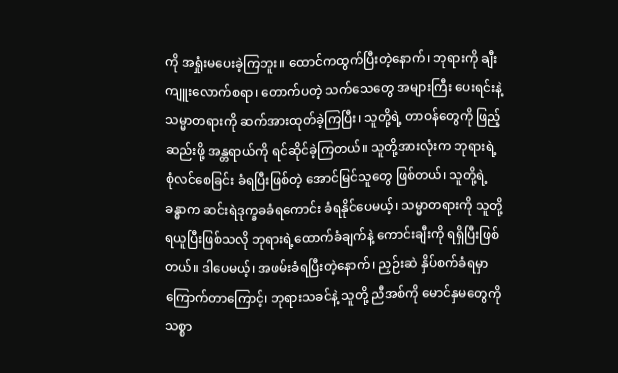ကို အရှုံးမပေးခဲ့ကြဘူး။ ထောင်ကထွက်ပြီးတဲ့နောက်၊ ဘုရားကို ချီးကျူးလောက်စရာ၊ တောက်ပတဲ့ သက်သေတွေ အများကြီး ပေးရင်းနဲ့ သမ္မာတရားကို ဆက်အားထုတ်ခဲ့ကြပြီး၊ သူတို့ရဲ့ တာဝန်တွေကို ဖြည့်ဆည်းဖို့ အန္တရာယ်ကို ရင်ဆိုင်ခဲ့ကြတယ်။ သူတို့အားလုံးက ဘုရားရဲ့ စုံလင်စေခြင်း ခံရပြီးဖြစ်တဲ့ အောင်မြင်သူတွေ ဖြစ်တယ်၊ သူတို့ရဲ့ ခန္ဓာက ဆင်းရဲဒုက္ခခခံရကောင်း ခံရနိုင်ပေမယ့်၊ သမ္မာတရားကို သူတို့ ရယူပြီးဖြစ်သလို ဘုရားရဲ့ထောက်ခံချက်နဲ့ ကောင်းချီးကို ရရှိပြီးဖြစ်တယ်။ ဒါပေမယ့်၊ အဖမ်းခံရပြီးတဲ့နောက်၊ ညှဉ်းဆဲ နှိပ်စက်ခံရမှာကြောက်တာကြောင့်၊ ဘုရားသခင်နဲ့ သူတို့ ညီအစ်ကို မောင်နှမတွေကို သစ္စာ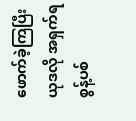ဖောက်ခဲ့ကြပြီး ယုဒလို အရှက်ရ စွန့်ပစ်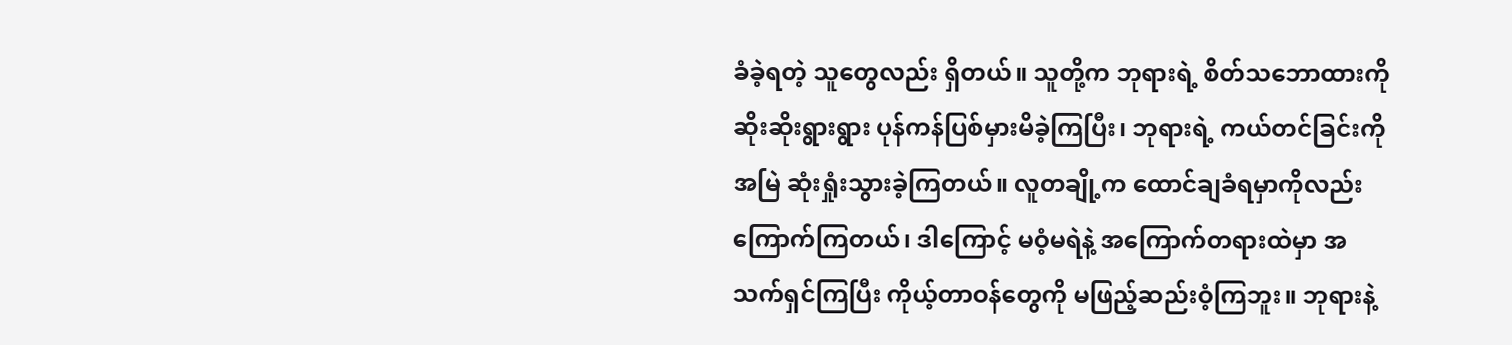ခံခဲ့ရတဲ့ သူတွေလည်း ရှိတယ်။ သူတို့က ဘုရားရဲ့ စိတ်သဘောထားကို ဆိုးဆိုးရွားရွား ပုန်ကန်ပြစ်မှားမိခဲ့ကြပြီး၊ ဘုရားရဲ့ ကယ်တင်ခြင်းကို အမြဲ ဆုံးရှုံးသွားခဲ့ကြတယ်။ လူတချို့က ထောင်ချခံရမှာကိုလည်း ကြောက်ကြတယ်၊ ဒါကြောင့် မဝံ့မရဲနဲ့ အကြောက်တရားထဲမှာ အသက်ရှင်ကြပြီး ကိုယ့်တာဝန်တွေကို မဖြည့်ဆည်းဝံ့ကြဘူး။ ဘုရားနဲ့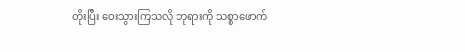တိုးပြီး ဝေးသွားကြသလို ဘုရားကို သစ္စာဖောက်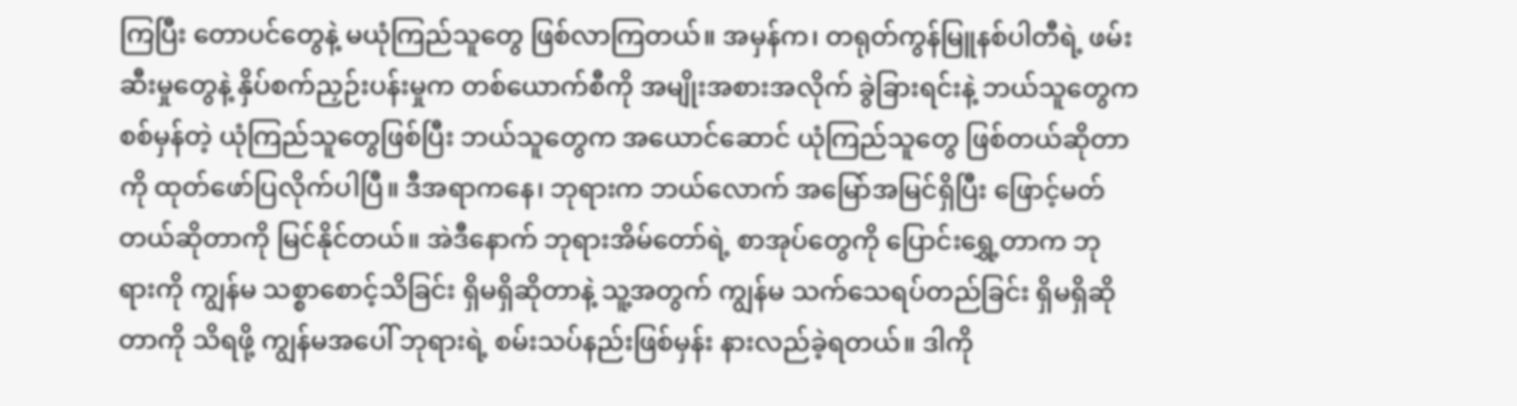ကြပြီး တောပင်တွေနဲ့ မယုံကြည်သူတွေ ဖြစ်လာကြတယ်။ အမှန်က၊ တရုတ်ကွန်မြူနစ်ပါတီရဲ့ ဖမ်းဆီးမှုတွေနဲ့ နှိပ်စက်ညှဉ်းပန်းမှုက တစ်ယောက်စီကို အမျိုးအစားအလိုက် ခွဲခြားရင်းနဲ့ ဘယ်သူတွေက စစ်မှန်တဲ့ ယုံကြည်သူတွေဖြစ်ပြီး ဘယ်သူတွေက အယောင်ဆောင် ယုံကြည်သူတွေ ဖြစ်တယ်ဆိုတာကို ထုတ်ဖော်ပြလိုက်ပါပြီ။ ဒီအရာကနေ၊ ဘုရားက ဘယ်လောက် အမြော်အမြင်ရှိပြီး ဖြောင့်မတ်တယ်ဆိုတာကို မြင်နိုင်တယ်။ အဲဒီနောက် ဘုရားအိမ်တော်ရဲ့ စာအုပ်တွေကို ပြောင်းရွှေ့တာက ဘုရားကို ကျွန်မ သစ္စာစောင့်သိခြင်း ရှိမရှိဆိုတာနဲ့ သူ့အတွက် ကျွန်မ သက်သေရပ်တည်ခြင်း ရှိမရှိဆိုတာကို သိရဖို့ ကျွန်မအပေါ် ဘုရားရဲ့ စမ်းသပ်နည်းဖြစ်မှန်း နားလည်ခဲ့ရတယ်။ ဒါကို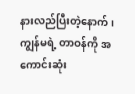နားလည်ပြီးတဲ့နောက်၊ ကျွန်မရဲ့ တာဝန်ကို အကောင်းဆုံး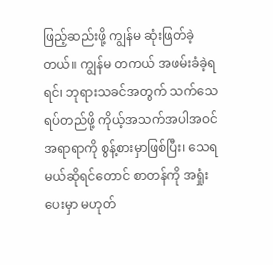ဖြည့်ဆည်းဖို့ ကျွန်မ ဆုံးဖြတ်ခဲ့တယ်။ ကျွန်မ တကယ် အဖမ်းခံခဲ့ရရင်၊ ဘုရားသခင်အတွက် သက်သေရပ်တည်ဖို့ ကိုယ့်အသက်အပါအဝင် အရာရာကို စွန့်စားမှာဖြစ်ပြီး၊ သေရမယ်ဆိုရင်တောင် စာတန်ကို အရှုံးပေးမှာ မဟုတ်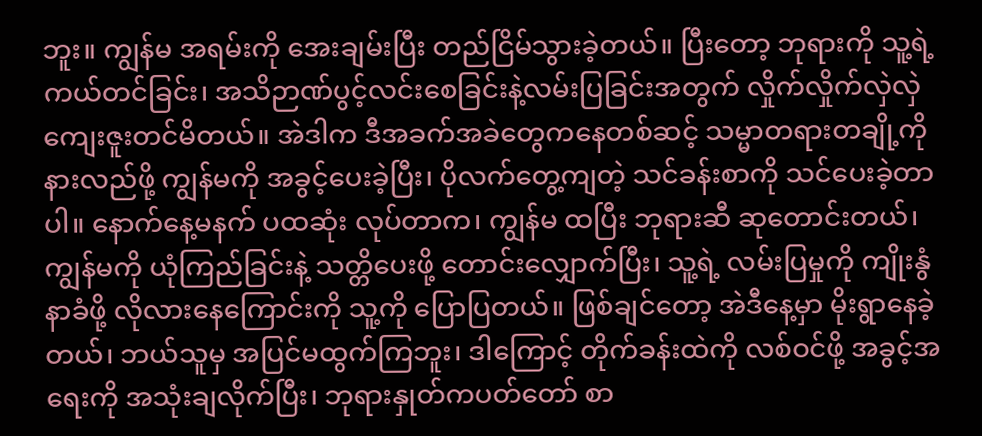ဘူး။ ကျွန်မ အရမ်းကို အေးချမ်းပြီး တည်ငြိမ်သွားခဲ့တယ်။ ပြီးတော့ ဘုရားကို သူ့ရဲ့ ကယ်တင်ခြင်း၊ အသိဉာဏ်ပွင့်လင်းစေခြင်းနဲ့လမ်းပြခြင်းအတွက် လှိုက်လှိုက်လှဲလှဲ ကျေးဇူးတင်မိတယ်။ အဲဒါက ဒီအခက်အခဲတွေကနေတစ်ဆင့် သမ္မာတရားတချို့ကို နားလည်ဖို့ ကျွန်မကို အခွင့်ပေးခဲ့ပြီး၊ ပိုလက်တွေ့ကျတဲ့ သင်ခန်းစာကို သင်ပေးခဲ့တာပါ။ နောက်နေ့မနက် ပထဆုံး လုပ်တာက၊ ကျွန်မ ထပြီး ဘုရားဆီ ဆုတောင်းတယ်၊ ကျွန်မကို ယုံကြည်ခြင်းနဲ့ သတ္တိပေးဖို့ တောင်းလျှောက်ပြီး၊ သူ့ရဲ့ လမ်းပြမှုကို ကျိုးနွံနာခံဖို့ လိုလားနေကြောင်းကို သူ့ကို ပြောပြတယ်။ ဖြစ်ချင်တော့ အဲဒီနေ့မှာ မိုးရွာနေခဲ့တယ်၊ ဘယ်သူမှ အပြင်မထွက်ကြဘူး၊ ဒါကြောင့် တိုက်ခန်းထဲကို လစ်ဝင်ဖို့ အခွင့်အရေးကို အသုံးချလိုက်ပြီး၊ ဘုရားနှုတ်ကပတ်တော် စာ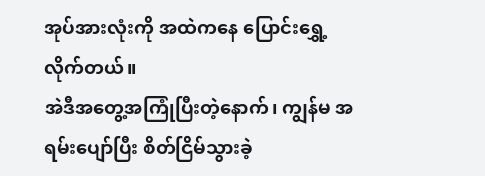အုပ်အားလုံးကို အထဲကနေ ပြောင်းရွှေ့လိုက်တယ်။
အဲဒီအတွေ့အကြုံပြီးတဲ့နောက်၊ ကျွန်မ အရမ်းပျော်ပြီး စိတ်ငြိမ်သွားခဲ့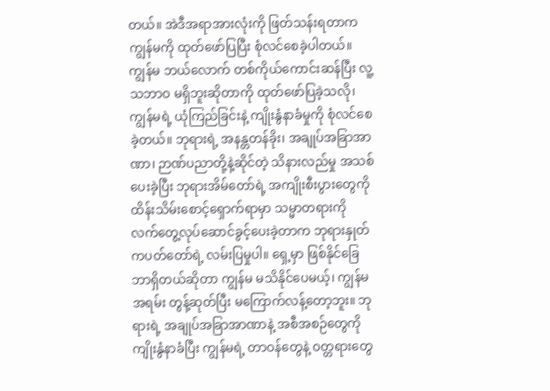တယ်။ အဲဒီအရာအားလုံးကို ဖြတ်သန်းရတာက ကျွန်မကို ထုတ်ဖော်ပြပြီး စုံလင်စေခဲ့ပါတယ်။ ကျွန်မ ဘယ်လောက် တစ်ကိုယ်ကောင်းဆန်ပြီး လူ့သဘာဝ မရှိဘူးဆိုတာကို ထုတ်ဖော်ပြခဲ့သလို၊ ကျွန်မရဲ့ ယုံကြည်ခြင်းနဲ့ ကျိုးနွံနာခံမှုကို စုံလင်စေခဲ့တယ်။ ဘုရားရဲ့ အနန္တတန်ခိုး၊ အချုပ်အခြာအာဏာ၊ ဉာဏ်ပညာတို့နဲ့ဆိုင်တဲ့ သိနားလည်မှု အသစ်ပေးခဲ့ပြီး ဘုရားအိမ်တော်ရဲ့ အကျိုးစီးပွားတွေကို ထိန်းသိမ်းစောင့်ရှောက်ရာမှာ သမ္မာတရားကို လက်တွေ့လုပ်ဆောင်ခွင့်ပေးခဲ့တာက ဘုရားနှုတ်ကပတ်တော်ရဲ့ လမ်းပြမှုပါ။ ရှေ့မှာ ဖြစ်နိုင်ခြေ ဘာရှိတယ်ဆိုတာ ကျွန်မ မသိနိုင်ပေမယ့်၊ ကျွန်မ အရမ်း တွန့်ဆုတ်ပြီး မကြောက်လန့်တော့ဘူး။ ဘုရားရဲ့ အချုပ်အခြာအာဏာနဲ့ အစီအစဉ်တွေကို ကျိုးနွံနာခံပြီး ကျွန်မရဲ့ တာဝန်တွေနဲ့ ဝတ္တရားတွေ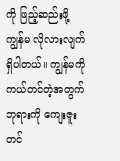ကို ဖြည့်ဆည်းဖို့ ကျွန်မ လိုလားလျက် ရှိပါတယ်။ ကျွန်မကို ကယ်တင်တဲ့အတွက် ဘုရားကို ကျေးဇူးတင်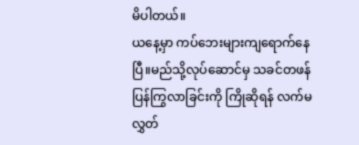မိပါတယ်။
ယနေ့မှာ ကပ်ဘေးများကျရောက်နေပြီ။မည်သို့လုပ်ဆောင်မှ သခင်တဖန်ပြန်ကြွလာခြင်းကို ကြိုဆိုရန် လက်မလွှတ်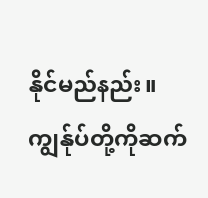နိုင်မည်နည်း။ကျွန်ုပ်တို့ကိုဆက်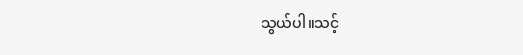သွယ်ပါ။သင့်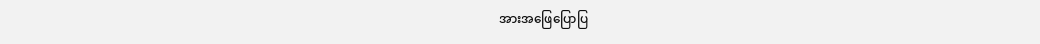အားအဖြေပြောပြ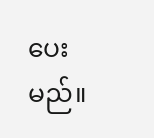ပေးမည်။